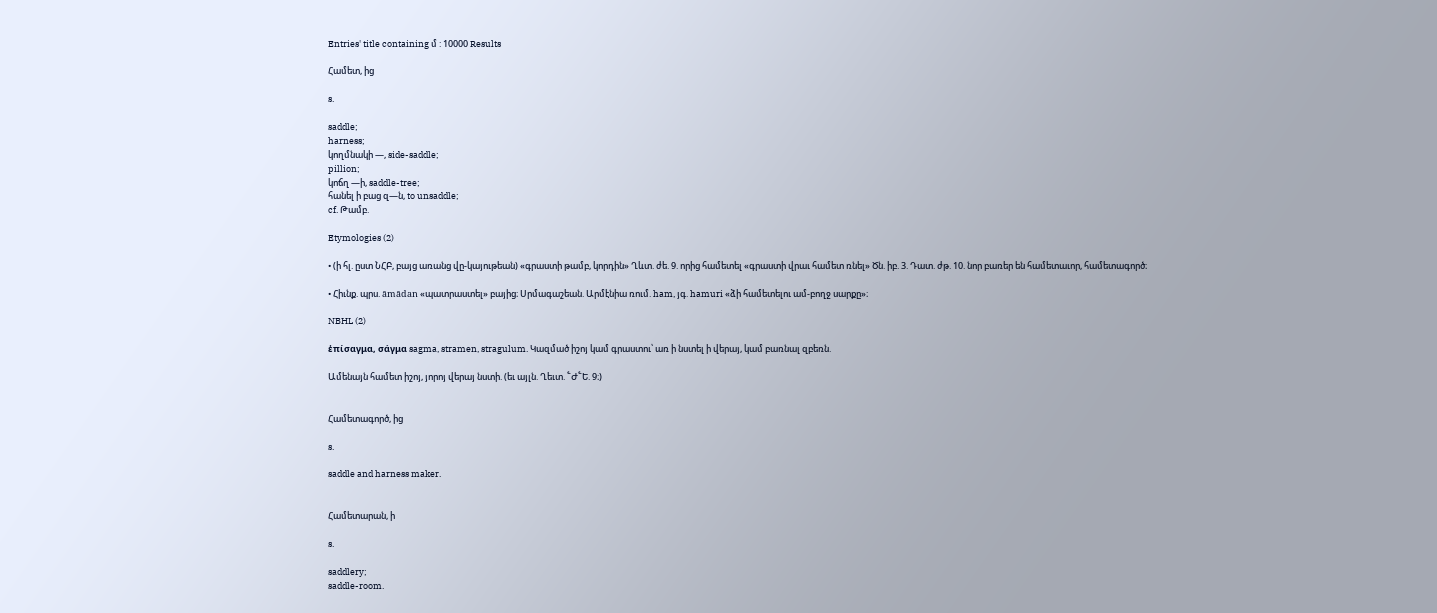Entries' title containing մ : 10000 Results

Համետ, ից

s.

saddle;
harness;
կողմնակի —, side-saddle;
pillion;
կոճղ —ի, saddle-tree;
հանել ի բաց զ—ն, to unsaddle;
cf. Թամբ.

Etymologies (2)

• (ի հլ. ըստ ՆՀԲ, բայց առանց վը-կայութեան) «գրաստի թամբ, կորդին» Ղևտ. ժե. 9. որից համետել «գրաստի վրաւ համետ ռնել» Ծն. իբ. 3. Դատ. ժթ. 10. նոր բառեր են համետաւոր, համետագործ։

• Հիւնք. պրս. āmādan «պատրաստել» բայից։ Սրմագաշեան. Արմէնիա ռում. ham, յգ. hamuri «ձի համետելու ամ-բողջ սարքը»։

NBHL (2)

ἑπίσαγμα, σάγμα sagma, stramen, stragulum. Կազմած իշոյ կամ գրաստու՝ առ ի նստել ի վերայ, կամ բառնալ զբեռն.

Ամենայն համետ իշոյ, յորոյ վերայ նստի. (եւ այլն. Ղեւտ. ՟Ժ՟Ե. 9։)


Համետագործ, ից

s.

saddle and harness maker.


Համետարան, ի

s.

saddlery;
saddle-room.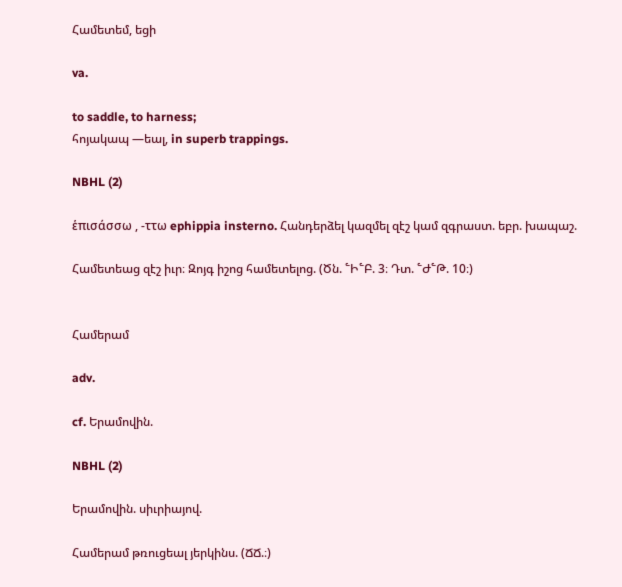Համետեմ, եցի

va.

to saddle, to harness;
հոյակապ —եալ, in superb trappings.

NBHL (2)

ἑπισάσσω , -ττω ephippia insterno. Հանդերձել կազմել զէշ կամ զգրաստ. եբր. խապաշ.

Համետեաց զէշ իւր։ Զոյգ իշոց համետելոց. (Ծն. ՟Ի՟Բ. 3։ Դտ. ՟Ժ՟Թ. 10։)


Համերամ

adv.

cf. Երամովին.

NBHL (2)

Երամովին. սիւրիայով.

Համերամ թռուցեալ յերկինս. (ՃՃ.։)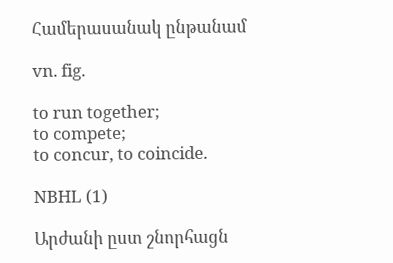Համերասանակ ընթանամ

vn. fig.

to run together;
to compete;
to concur, to coincide.

NBHL (1)

Արժանի ըստ շնորհացն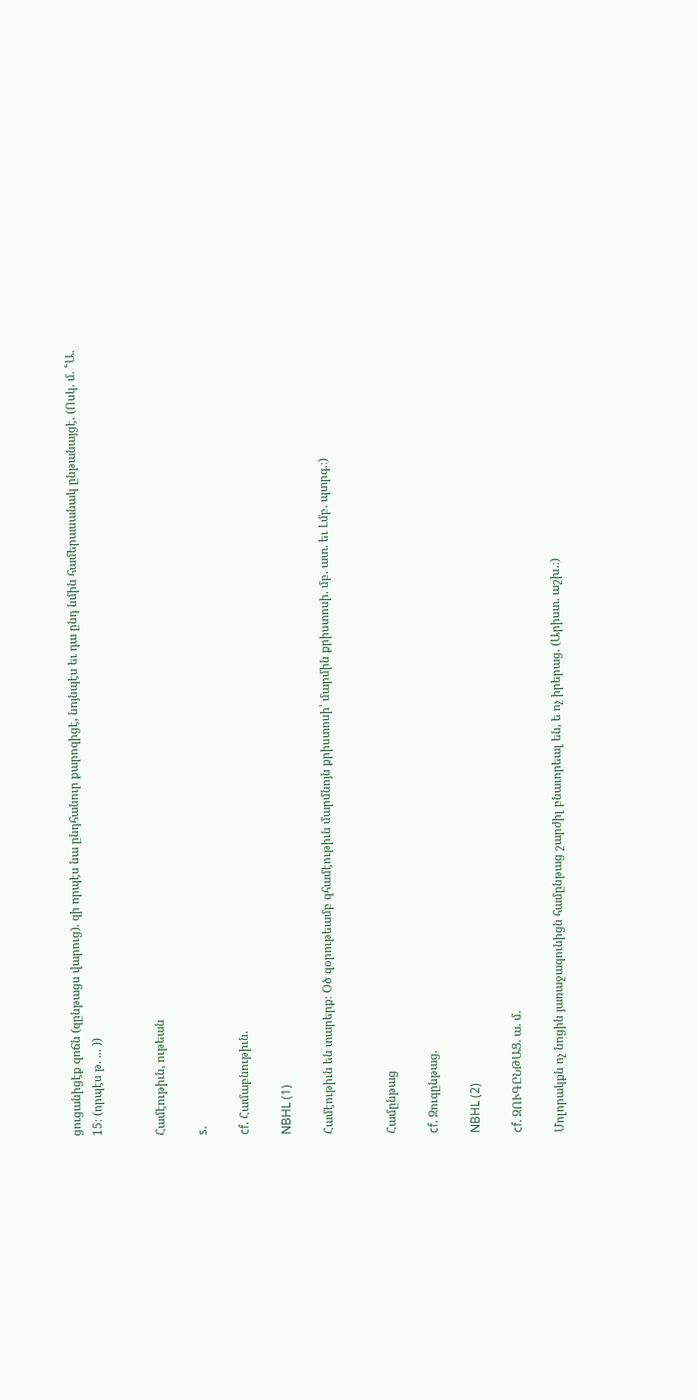ցուցանիցէք զոճն (զընթացս վարուց). զի որպէս նա ընդհանուր քարոզիցէ, նոյնպէս եւ դա ընդ նմին համերասանակ ընթանայցէ. (Ոսկ. մ. ՟Ա. 15։ (որպէս թ. ... ))


Համէութիւն, ութեան

s.

cf. Համաբնութիւն.

NBHL (1)

Համէութիւն են տարերք։ Օծ զօրութեամբ զհամէութիւն մարմնոյն քրիստոսի՝ մարմին քրիստոսի. մբ. ատ. եւ Լմբ. պտրգ.։)


Համընթաց

cf. Զուգընթաց.

NBHL (2)

cf. ԶՈՒԳԸՆԹԱՑ. ա. մ.

Մոլորակքն ոչ նոցին յառաջագունիցն համընթաց շարժիլ բնաւորեալ են, ե ոչ իրերաց. (Արիստ. աշխ.։)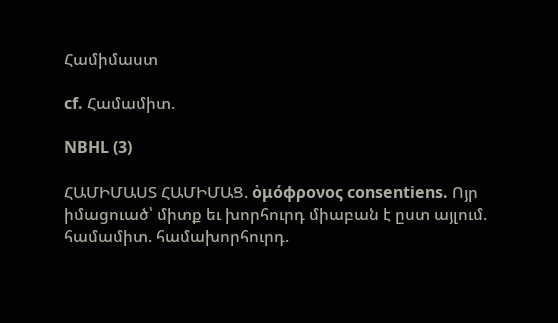Համիմաստ

cf. Համամիտ.

NBHL (3)

ՀԱՄԻՄԱՍՏ ՀԱՄԻՄԱՑ. ὀμόφρονος consentiens. Ոյր իմացուած՝ միտք եւ խորհուրդ միաբան է ըստ այլում. համամիտ. համախորհուրդ.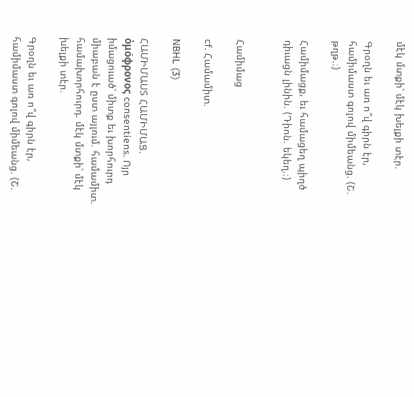մէկ մտքի՝ մէկ խելքի տէր.

Գրօղն եւ առ ո՞վ գիրն էր, համիմաստ գոլով միմեանց. (Շ. թղթ.։)

Համիմացք, եւ համացեղ պիղծ դիւացն լինին. (Դիոն. եկեղ.։)


Համիմաց

cf. Համամիտ.

NBHL (3)

ՀԱՄԻՄԱՍՏ ՀԱՄԻՄԱՑ. ὀμόφρονος consentiens. Ոյր իմացուած՝ միտք եւ խորհուրդ միաբան է ըստ այլում. համամիտ. համախորհուրդ. մէկ մտքի՝ մէկ խելքի տէր.

Գրօղն եւ առ ո՞վ գիրն էր, համիմաստ գոլով միմեանց. (Շ.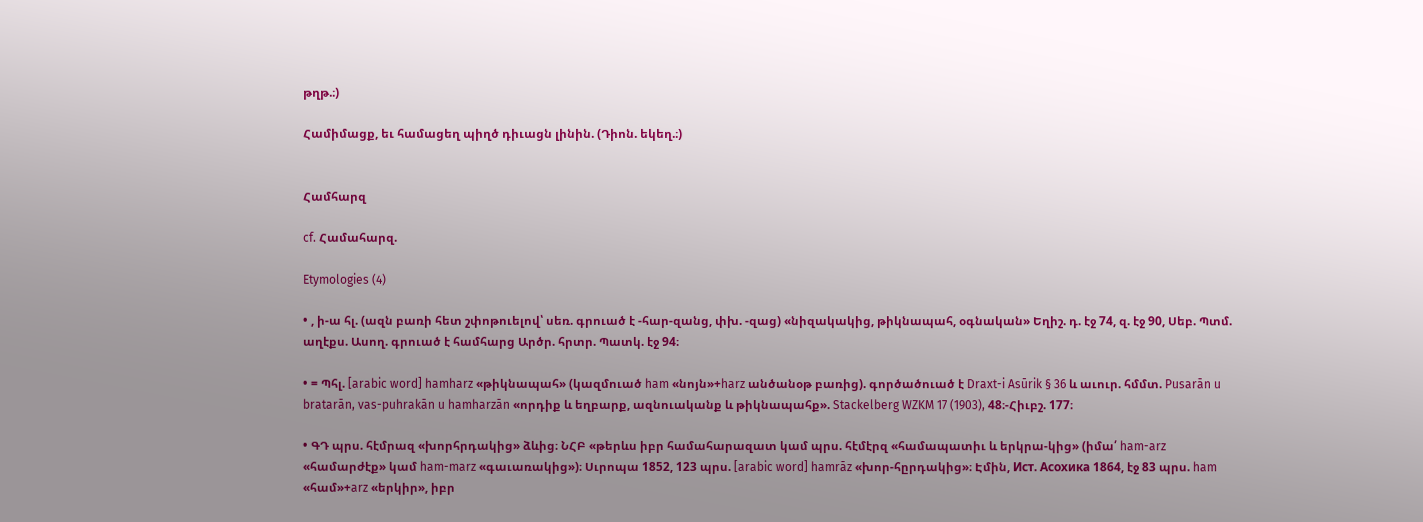թղթ.։)

Համիմացք, եւ համացեղ պիղծ դիւացն լինին. (Դիոն. եկեղ.։)


Համհարզ

cf. Համահարզ.

Etymologies (4)

• , ի-ա հլ. (ազն բառի հետ շփոթուելով՝ սեռ. գրուած է -հար-զանց, փխ. -զաց) «նիզակակից, թիկնապահ, օգնական» Եղիշ. դ. էջ 74, զ. էջ 90, Սեբ. Պտմ. աղէքս. Ասող. գրուած է համհարց Արծր. հրտր. Պատկ. էջ 94։

• = Պհլ. [arabic word] hamharz «թիկնապահ» (կազմուած ham «նոյն»+harz անծանօթ բառից). գործածուած է Draxt-i Asūrik § 36 և աւուր. հմմտ. Pusarān u bratarān, vas-puhrakān u hamharzān «որդիք և եղբարք, ազնուականք և թիկնապահք». Stackelberg WZKM 17 (1903), 48։-Հիւբշ. 177։

• ԳԴ պրս. հէմրազ «խորհրդակից» ձևից։ ՆՀԲ «թերևս իբր համահարազատ կամ պրս. հէմէրզ «համապատիւ և երկրա-կից» (իմա՛ ham-arz «համարժէք» կամ ham-marz «գաւառակից»)։ Սւրոպա 1852, 123 պրս. [arabic word] hamrāz «խոր-հըրդակից»։ Էմին, Ист. Aсохика 1864, էջ 83 պրս. ham «համ»+arz «երկիր», իբր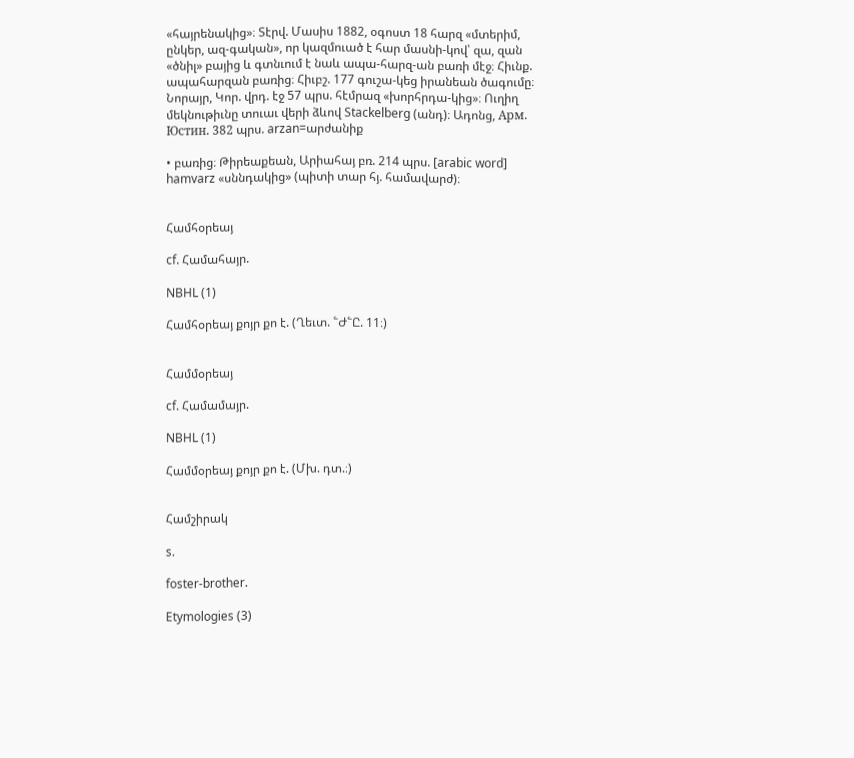«հայրենակից»։ Տէրվ. Մասիս 1882, օգոստ 18 հարզ «մտերիմ, ընկեր, ազ-գական», որ կազմուած է հար մասնի-կով՝ զա, զան «ծնիլ» բայից և գտնւում է նաև ապա-հարզ-ան բառի մէջ։ Հիւնք. ապահարզան բառից։ Հիւբշ. 177 գուշա-կեց իրանեան ծագումը։ Նորայր, Կոր. վրդ. էջ 57 պրս. հէմրազ «խորհրդա-կից»։ Ուղիղ մեկնութիւնը տուաւ վերի ձևով Stackelberg (անդ)։ Ադոնց, Aрм. Юстин. 382 պրս. arzan=արժանիք

• բառից։ Թիրեաքեան, Արիահայ բռ. 214 պրս. [arabic word] hamvarz «սննդակից» (պիտի տար հյ. համավարժ)։


Համհօրեայ

cf. Համահայր.

NBHL (1)

Համհօրեայ քոյր քո է. (Ղեւտ. ՟Ժ՟Ը. 11։)


Համմօրեայ

cf. Համամայր.

NBHL (1)

Համմօրեայ քոյր քո է. (Մխ. դտ.։)


Համշիրակ

s.

foster-brother.

Etymologies (3)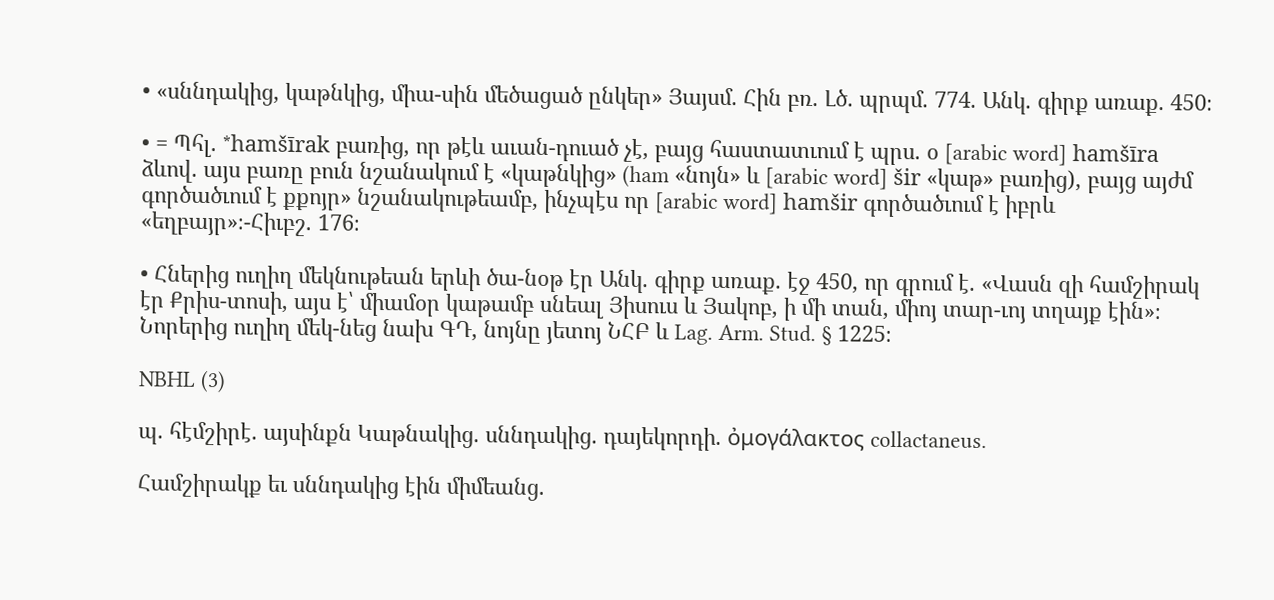• «սննդակից, կաթնկից, միա-սին մեծացած ընկեր» Յայսմ. Հին բռ. Լծ. պրպմ. 774. Անկ. գիրք առաք. 450։

• = Պհլ. *hamšīrak բառից, որ թէև աւան-դուած չէ, բայց հաստատւում է պրս. օ [arabic word] hamšīra ձևով. այս բառը բուն նշանակում է «կաթնկից» (ham «նոյն» և [arabic word] šir «կաթ» բառից), բայց այժմ գործածւում է քքոյր» նշանակութեամբ, ինչպէս որ [arabic word] hamšir գործածւում է իբրև «եղբայր»։-Հիւբշ. 176։

• Հներից ուղիղ մեկնութեան երևի ծա-նօթ էր Անկ. գիրք առաք. էջ 450, որ գրում է. «Վասն զի համշիրակ էր Քրիս-տոսի, այս է՝ միամօր կաթամբ սնեալ Յիսուս և Յակոբ, ի մի տան, միոյ տար-ւոյ տղայք էին»։ Նորերից ուղիղ մեկ-նեց նախ ԳԴ, նոյնը յետոյ ՆՀԲ և Lag. Arm. Stud. § 1225։

NBHL (3)

պ. հէմշիրէ. այսինքն Կաթնակից. սննդակից. դայեկորդի. ὀμογάλακτος collactaneus.

Համշիրակք եւ սննդակից էին միմեանց.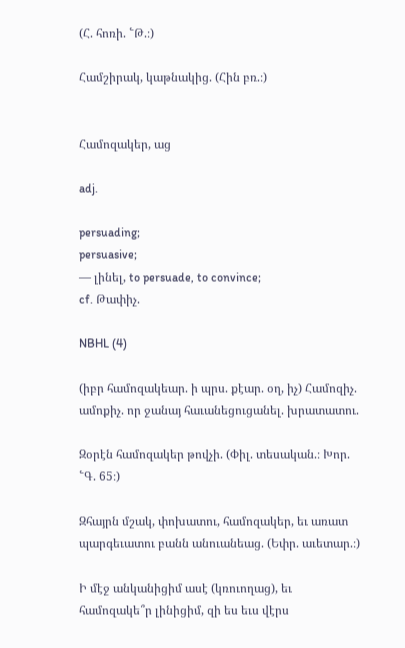(Հ. հոռի. ՟Թ.։)

Համշիրակ, կաթնակից. (Հին բռ.։)


Համոզակեր, աց

adj.

persuading;
persuasive;
— լինել, to persuade, to convince;
cf. Թափիչ.

NBHL (4)

(իբր համոզակեար. ի պրս. քէար. օղ, իչ) Համոզիչ. ամոքիչ. որ ջանայ հաւանեցուցանել. խրատատու.

Զօրէն համոզակեր թովչի. (Փիլ. տեսական.։ Խոր. ՟Գ. 65։)

Զհայրն մշակ, փոխատու, համոզակեր, եւ առատ պարգեւատու բանն անուանեաց. (Եփր. աւետար.։)

Ի մէջ անկանիցիմ ասէ (կռուողաց), եւ համոզակե՞ր լինիցիմ, զի ես եւս վէրս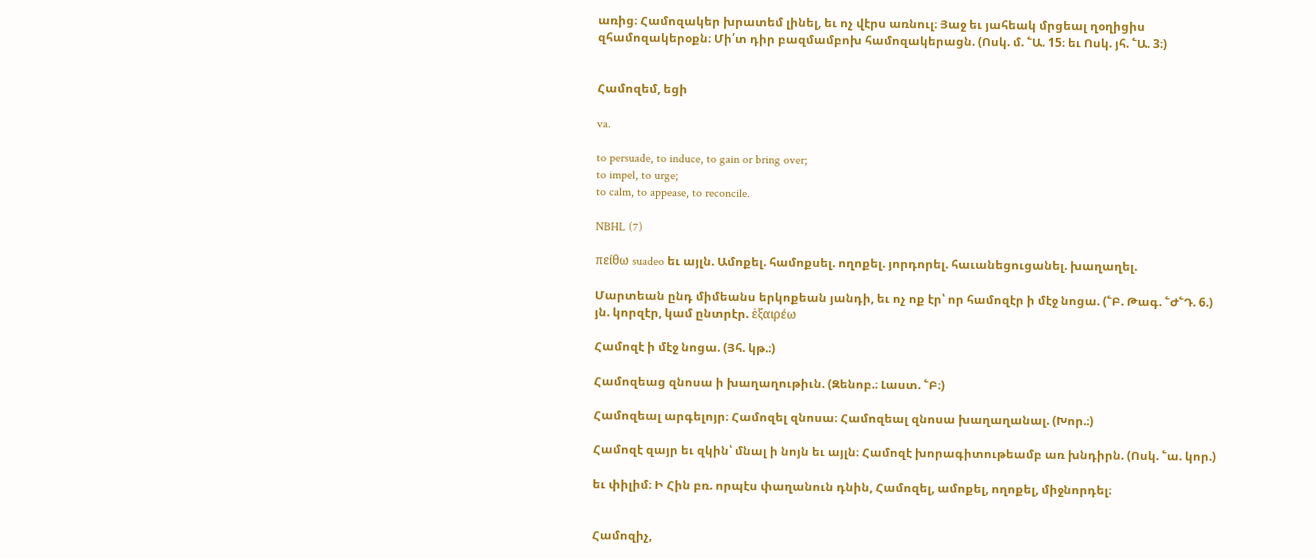առից։ Համոզակեր խրատեմ լինել, եւ ոչ վէրս առնուլ։ Յաջ եւ յահեակ մրցեալ ղօղիցիս զհամոզակերօքն։ Մի՛տ դիր բազմամբոխ համոզակերացն. (Ոսկ. մ. ՟Ա. 15։ եւ Ոսկ. յհ. ՟Ա. 3։)


Համոզեմ, եցի

va.

to persuade, to induce, to gain or bring over;
to impel, to urge;
to calm, to appease, to reconcile.

NBHL (7)

πείθω suadeo եւ այլն. Ամոքել. համոքսել. ողոքել. յորդորել. հաւանեցուցանել. խաղաղել.

Մարտեան ընդ միմեանս երկոքեան յանդի, եւ ոչ ոք էր՝ որ համոզէր ի մէջ նոցա. (՟Բ. Թագ. ՟Ժ՟Դ. 6.) յն. կորզէր, կամ ընտրէր. ἑξαιρέω

Համոզէ ի մէջ նոցա. (Յհ. կթ.։)

Համոզեաց զնոսա ի խաղաղութիւն. (Զենոբ.։ Լաստ. ՟Բ։)

Համոզեալ արգելոյր։ Համոզել զնոսա։ Համոզեալ զնոսա խաղաղանալ. (Խոր.։)

Համոզէ զայր եւ զկին՝ մնալ ի նոյն եւ այլն։ Համոզէ խորագիտութեամբ առ խնդիրն. (Ոսկ. ՟ա. կոր.)

եւ փիլիմ։ Ի Հին բռ. որպէս փաղանուն դնին, Համոզել, ամոքել, ողոքել, միջնորդել։


Համոզիչ,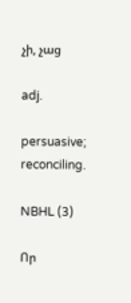չի, չաց

adj.

persuasive;
reconciling.

NBHL (3)

Որ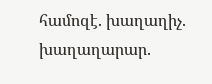համոզէ. խաղաղիչ. խաղաղարար.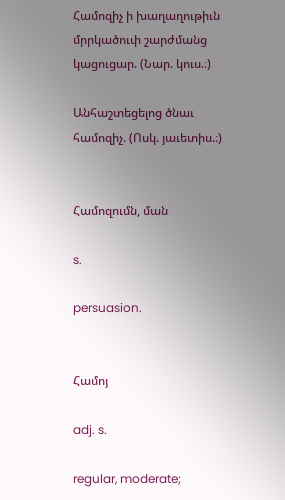Համոզիչ ի խաղաղութիւն մրրկածուփ շարժմանց կացուցար. (Նար. կուս.։)

Անհաշտեցելոց ծնաւ համոզիչ. (Ոսկ. յաւետիս.։)


Համոզումն, ման

s.

persuasion.


Համոյ

adj. s.

regular, moderate;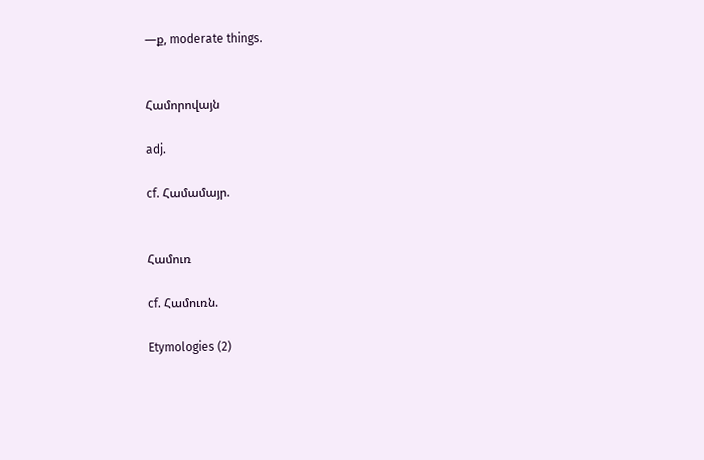—ք, moderate things.


Համորովայն

adj.

cf. Համամայր.


Համուռ

cf. Համուռն.

Etymologies (2)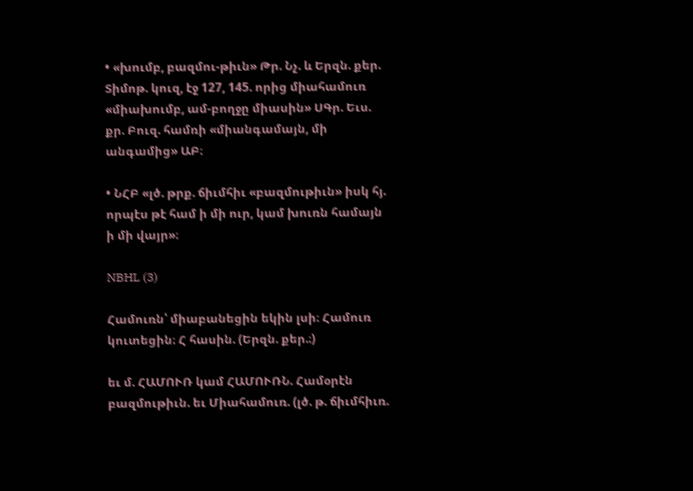• «խումբ, բազմու-թիւն» Թր. Նչ. և Երզն. քեր. Տիմոթ. կուզ, էջ 127, 145. որից միահամուռ «միախումբ, ամ-բողջը միասին» ՍԳր. Եւս. քր. Բուզ. համռի «միանգամայն, մի անգամից» ԱԲ։

• ՆՀԲ «լծ. թրք. ճիւմհիւ «բազմութիւն» իսկ հյ. որպէս թէ համ ի մի ուր, կամ խուռն համայն ի մի վայր»։

NBHL (3)

Համուռն՝ միաբանեցին եկին լսի։ Համուռ կուտեցին։ Հ հասին. (Երզն. քեր.։)

եւ մ. ՀԱՄՈՒՌ կամ ՀԱՄՈՒՌՆ. Համօրէն բազմութիւն. եւ Միահամուռ. (լծ. թ. ճիւմհիւռ.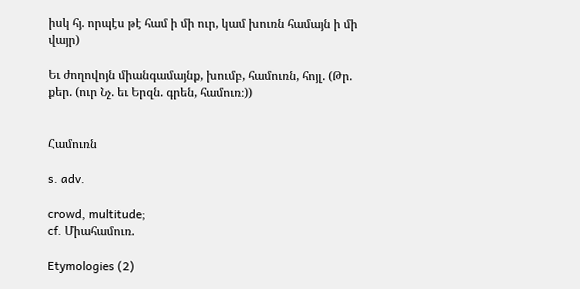իսկ հյ. որպէս թէ համ ի մի ուր, կամ խուռն համայն ի մի վայր)

Եւ ժողովոյն միանգամայնք, խումբ, համուռն, հոյլ. (Թր. քեր. (ուր Նչ. եւ Երզն. գրեն, համուռ։))


Համուռն

s. adv.

crowd, multitude;
cf. Միահամուռ.

Etymologies (2)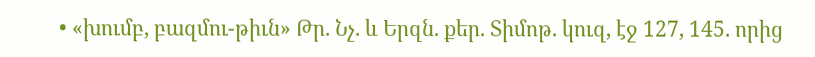• «խումբ, բազմու-թիւն» Թր. Նչ. և Երզն. քեր. Տիմոթ. կուզ, էջ 127, 145. որից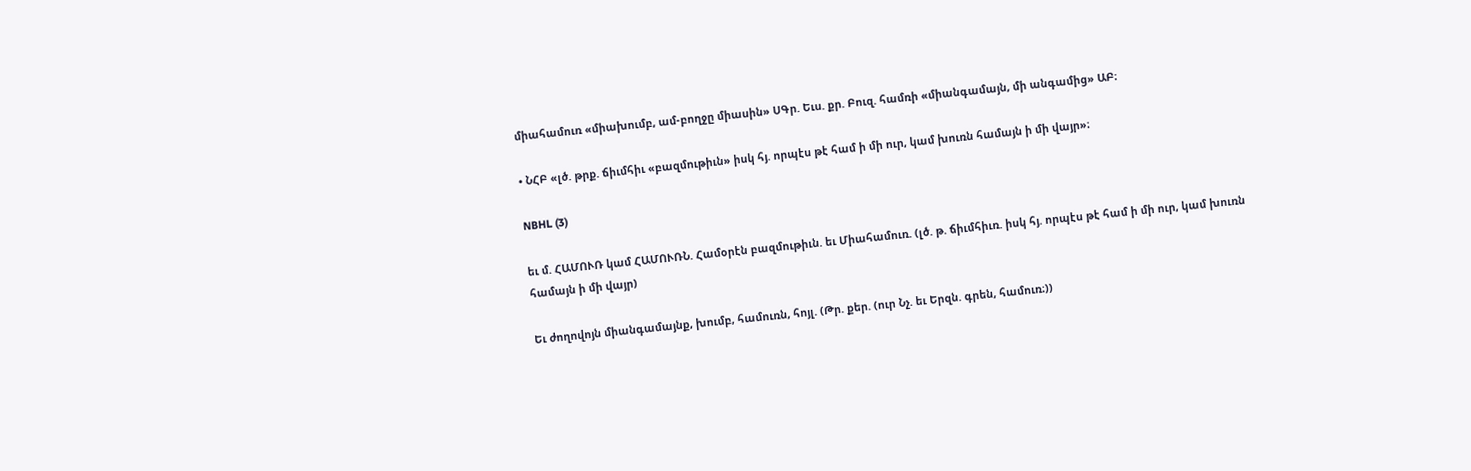միահամուռ «միախումբ, ամ-բողջը միասին» ՍԳր. Եւս. քր. Բուզ. համռի «միանգամայն, մի անգամից» ԱԲ։

• ՆՀԲ «լծ. թրք. ճիւմհիւ «բազմութիւն» իսկ հյ. որպէս թէ համ ի մի ուր, կամ խուռն համայն ի մի վայր»։

NBHL (3)

եւ մ. ՀԱՄՈՒՌ կամ ՀԱՄՈՒՌՆ. Համօրէն բազմութիւն. եւ Միահամուռ. (լծ. թ. ճիւմհիւռ. իսկ հյ. որպէս թէ համ ի մի ուր, կամ խուռն համայն ի մի վայր)

Եւ ժողովոյն միանգամայնք, խումբ, համուռն, հոյլ. (Թր. քեր. (ուր Նչ. եւ Երզն. գրեն, համուռ։))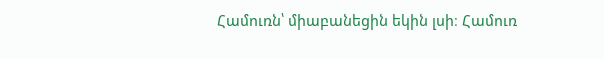Համուռն՝ միաբանեցին եկին լսի։ Համուռ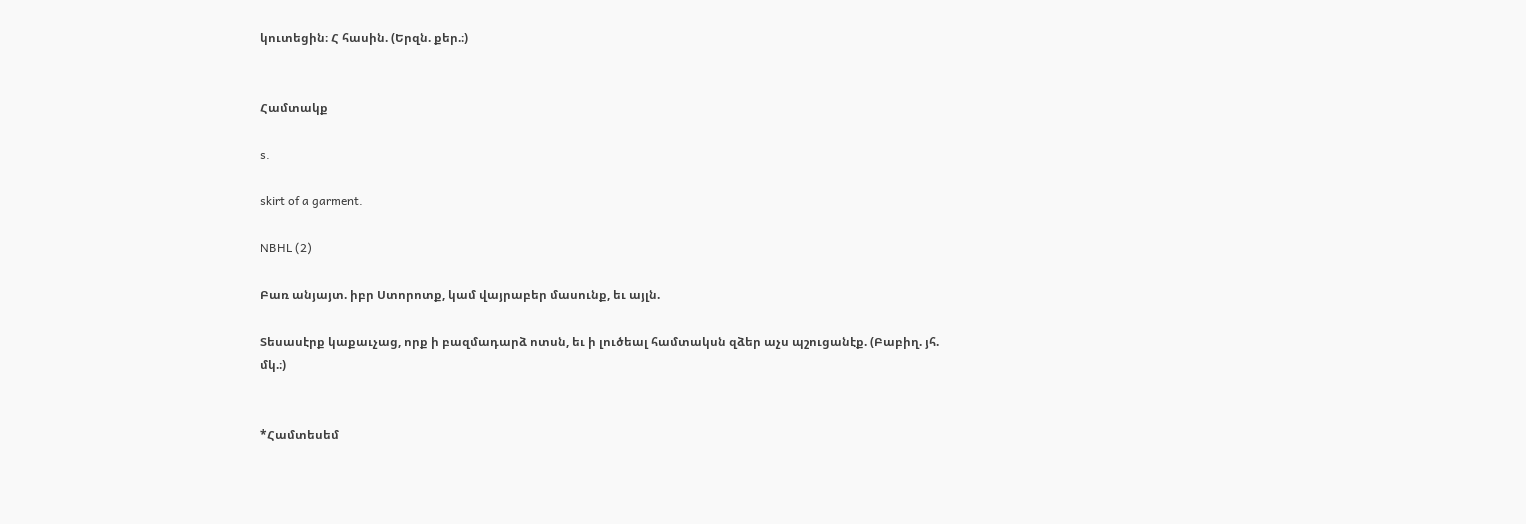կուտեցին։ Հ հասին. (Երզն. քեր.։)


Համտակք

s.

skirt of a garment.

NBHL (2)

Բառ անյայտ. իբր Ստորոտք, կամ վայրաբեր մասունք, եւ այլն.

Տեսասէրք կաքաւչաց, որք ի բազմադարձ ոտսն, եւ ի լուծեալ համտակսն զձեր աչս պշուցանէք. (Բաբիղ. յհ. մկ.։)


*Համտեսեմ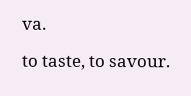va.

to taste, to savour.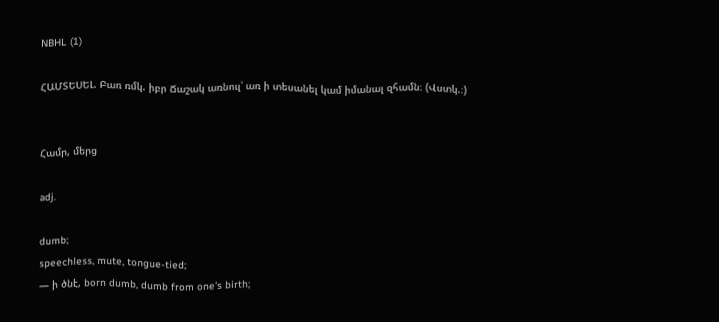NBHL (1)

ՀԱՄՏԵՍԵԼ. Բառ ռմկ. իբր Ճաշակ առնուլ՝ առ ի տեսանել կամ իմանալ զհամն։ (Վստկ.։)


Համր, մերց

adj.

dumb;
speechless, mute, tongue-tied;
— ի ծնէ, born dumb, dumb from one's birth;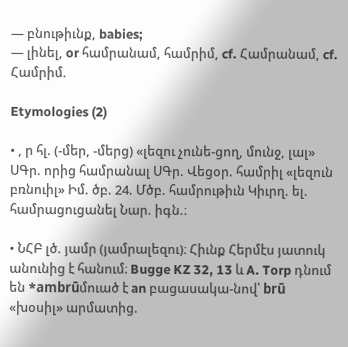— բնութիւնք, babies;
— լինել, or համրանամ, համրիմ, cf. Համրանամ, cf. Համրիմ.

Etymologies (2)

• , ր հլ. (-մեր, -մերց) «լեզու չունե-ցող, մունջ, լալ» ՍԳր. որից համրանալ ՍԳր. Վեցօր. համրիլ «լեզուն բռնուիլ» Իմ. ծբ. 24. Մծբ. համրութիւն Կիւրղ. ել. համրացուցանել Նար. իգն.։

• ՆՀԲ լծ. յամր (յամրալեզու)։ Հիւնք Հերմէս յատուկ անունից է հանում։ Bugge KZ 32, 13 և A. Torp դնում են *ambrūմուած է an բացասակա-նով՝ brū «խօսիլ» արմատից.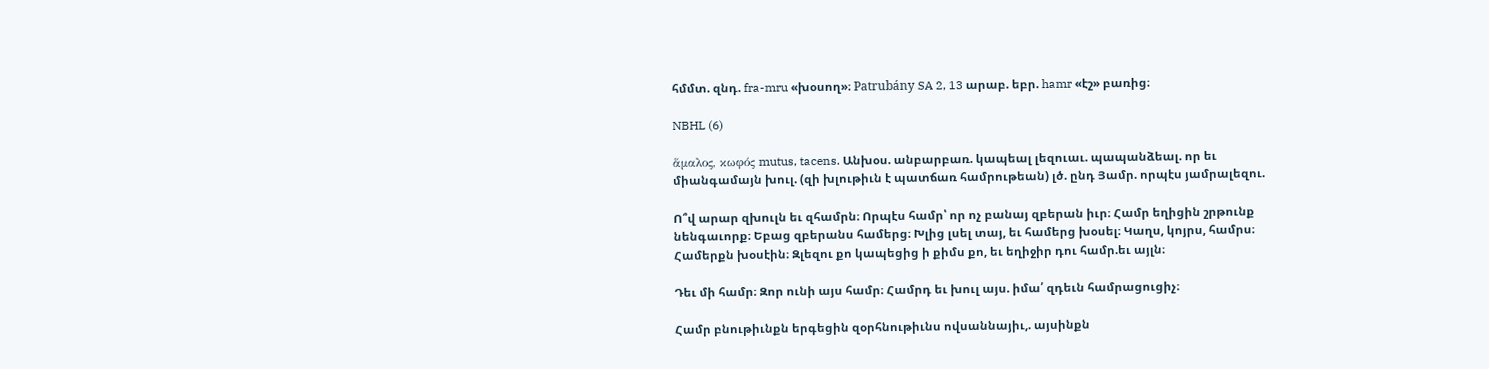հմմտ. զնդ. fra-mru «խօսող»։ Patrubány SA 2, 13 արաբ. եբր. hamr «էշ» բառից։

NBHL (6)

ἅμαλος, κωφός mutus, tacens. Անխօս. անբարբառ. կապեալ լեզուաւ. պապանձեալ. որ եւ միանգամայն խուլ. (զի խլութիւն է պատճառ համրութեան) լծ. ընդ Յամր. որպէս յամրալեզու.

Ո՞վ արար զխուլն եւ զհամրն։ Որպէս համր՝ որ ոչ բանայ զբերան իւր։ Համր եղիցին շրթունք նենգաւորք։ Եբաց զբերանս համերց։ Խլից լսել տայ, եւ համերց խօսել։ Կաղս, կոյրս, համրս։ Համերքն խօսէին։ Զլեզու քո կապեցից ի քիմս քո, եւ եղիջիր դու համր.եւ այլն։

Դեւ մի համր։ Զոր ունի այս համր։ Համրդ եւ խուլ այս. իմա՛ զդեւն համրացուցիչ։

Համր բնութիւնքն երգեցին զօրհնութիւնս ովսաննայիւ,. այսինքն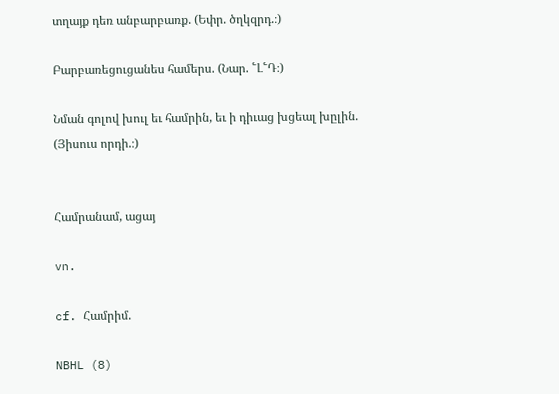տղայք դեռ անբարբառք. (Եփր. ծղկզրդ.։)

Բարբառեցուցանես համերս. (Նար. ՟Լ՟Դ։)

Նման գոլով խուլ եւ համրին, եւ ի դիւաց խցեալ խըլին. (Յիսուս որդի.։)


Համրանամ, ացայ

vn.

cf. Համրիմ.

NBHL (8)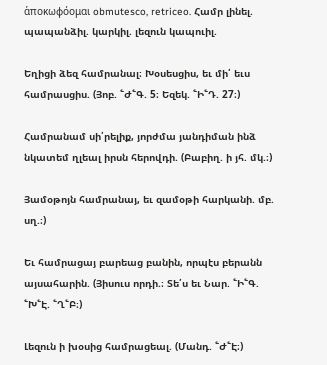ἁποκωφόομαι obmutesco, retriceo. Համր լինել. պապանձիլ. կարկիլ. լեզուն կապուիլ.

Եղիցի ձեզ համրանալ։ Խօսեսցիս, եւ մի՛ եւս համրասցիս. (Յոբ. ՟Ժ՟Գ. 5։ Եզեկ. ՟Ի՟Դ. 27։)

Համրանամ սի՛րելիք, յորժմա յանդիման ինձ նկատեմ ղլեալ իրսն հերովդի. (Բաբիղ. ի յհ. մկ.։)

Յամօթոյն համրանայ, եւ զամօթի հարկանի. մբ. սղ.։)

Եւ համրացայ բարեաց բանին, որպէս բերանն այսահարին. (Յիսուս որդի.։ Տե՛ս եւ Նար. ՟Ի՟Գ. ՟Խ՟Է. ՟Ղ՟Բ։)

Լեզուն ի խօսից համրացեալ. (Մանդ. ՟Ժ՟Է։)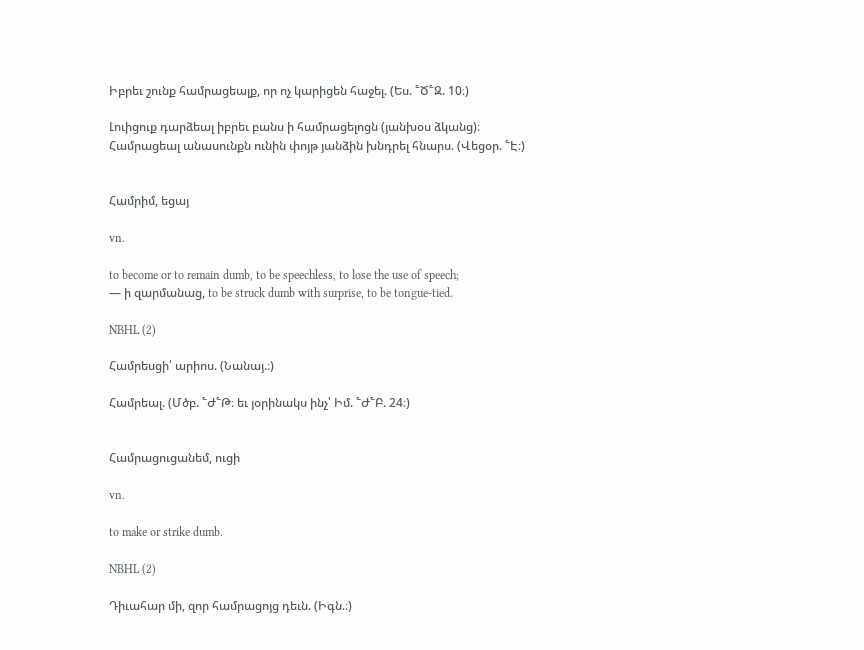Իբրեւ շունք համրացեալք, որ ոչ կարիցեն հաջել. (Ես. ՟Ծ՟Զ. 10։)

Լուիցուք դարձեալ իբրեւ բանս ի համրացելոցն (յանխօս ձկանց)։ Համրացեալ անասունքն ունին փոյթ յանձին խնդրել հնարս. (Վեցօր. ՟Է։)


Համրիմ, եցայ

vn.

to become or to remain dumb, to be speechless, to lose the use of speech;
— ի զարմանաց, to be struck dumb with surprise, to be tongue-tied.

NBHL (2)

Համրեսցի՛ արիոս. (Նանայ.։)

Համրեալ. (Մծբ. ՟Ժ՟Թ։ եւ յօրինակս ինչ՝ Իմ. ՟Ժ՟Բ. 24։)


Համրացուցանեմ, ուցի

vn.

to make or strike dumb.

NBHL (2)

Դիւահար մի, զոր համրացոյց դեւն. (Իգն.։)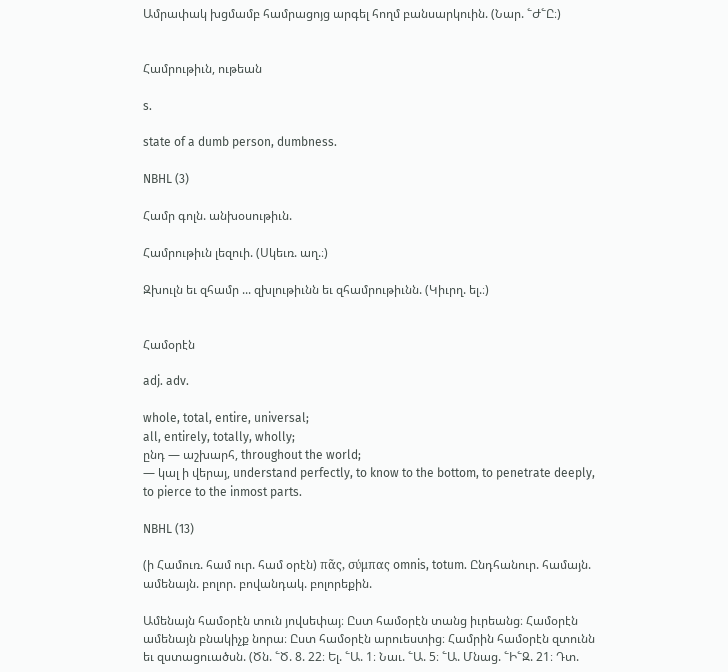Ամրափակ խցմամբ համրացոյց արգել հողմ բանսարկուին. (Նար. ՟Ժ՟Ը։)


Համրութիւն, ութեան

s.

state of a dumb person, dumbness.

NBHL (3)

Համր գոլն. անխօսութիւն.

Համրութիւն լեզուի. (Սկեւռ. աղ.։)

Զխուլն եւ զհամր ... զխլութիւնն եւ զհամրութիւնն. (Կիւրղ. ել.։)


Համօրէն

adj. adv.

whole, total, entire, universal;
all, entirely, totally, wholly;
ընդ — աշխարհ, throughout the world;
— կալ ի վերայ, understand perfectly, to know to the bottom, to penetrate deeply, to pierce to the inmost parts.

NBHL (13)

(ի Համուռ. համ ուր. համ օրէն) πᾶς, σύμπας omnis, totum. Ընդհանուր. համայն. ամենայն. բոլոր. բովանդակ. բոլորեքին.

Ամենայն համօրէն տուն յովսեփայ։ Ըստ համօրէն տանց իւրեանց։ Համօրէն ամենայն բնակիչք նորա։ Ըստ համօրէն արուեստից։ Համրին համօրէն զտունն եւ զստացուածսն. (Ծն. ՟Ծ. 8. 22։ Ել. ՟Ա. 1։ Նաւ. ՟Ա. 5։ ՟Ա. Մնաց. ՟Ի՟Զ. 21։ Դտ.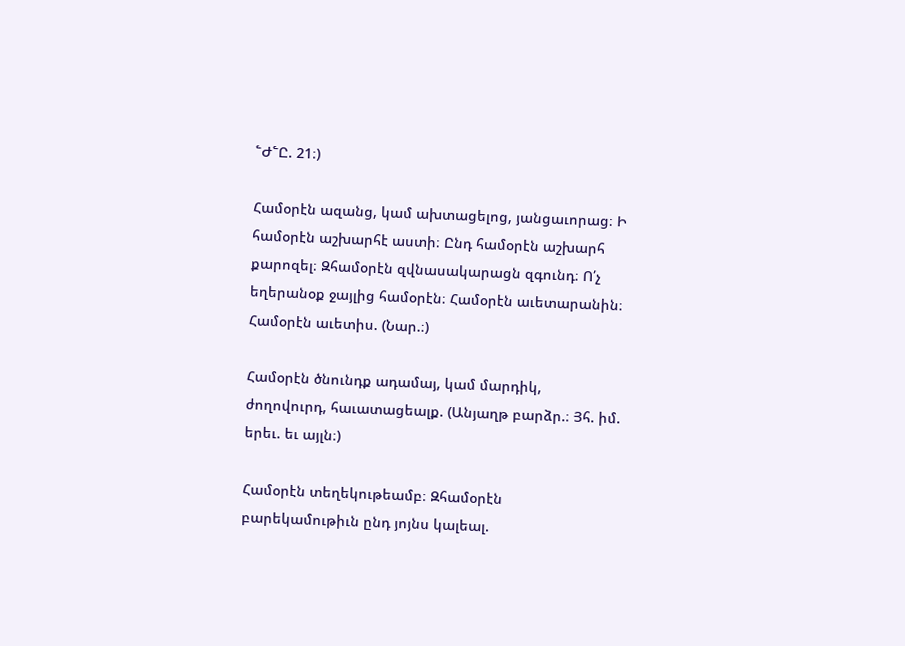՟Ժ՟Ը. 21։)

Համօրէն ազանց, կամ ախտացելոց, յանցաւորաց։ Ի համօրէն աշխարհէ աստի։ Ընդ համօրէն աշխարհ քարոզել։ Զհամօրէն զվնասակարացն զգունդ։ Ո՛չ եղերանօք ջայլից համօրէն։ Համօրէն աւետարանին։ Համօրէն աւետիս. (Նար.։)

Համօրէն ծնունդք ադամայ, կամ մարդիկ, ժողովուրդ, հաւատացեալք. (Անյաղթ բարձր.։ Յհ. իմ. երեւ. եւ այլն։)

Համօրէն տեղեկութեամբ։ Զհամօրէն բարեկամութիւն ընդ յոյնս կալեալ.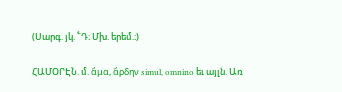(Սարգ. յկ. ՟Դ։ Մխ. երեմ.։)

ՀԱՄՕՐԷՆ. մ. ἄμα, ἅρδην simul, omnino եւ այլն. Առ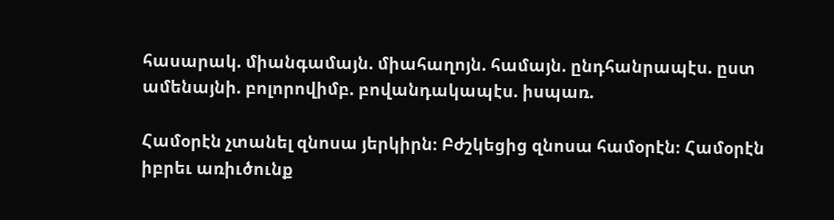հասարակ. միանգամայն. միահաղոյն. համայն. ընդհանրապէս. ըստ ամենայնի. բոլորովիմբ. բովանդակապէս. իսպառ.

Համօրէն չտանել զնոսա յերկիրն։ Բժշկեցից զնոսա համօրէն։ Համօրէն իբրեւ առիւծունք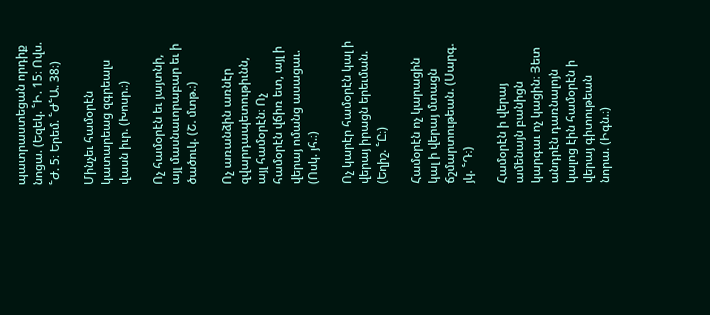պատրաստեցան որդիք նոցա. (Եզեկ. ՟Ի. 15։ Ովս. ՟Ժ. 5։ Երեմ. ՟Ժ՟Ա. 38։)

Մինչեւ համօրէն կատարեաց զգրեալս վասն իւր. (Խոսր.։)

Ոչ համօրէն եւ յայտնի, այլ մասնաւորաբար եւ ի ծածուկ. (Շ. մտթ.։)

Ոչ առանձին առնէր զվարդապետութիւնն, այլ համօրէն։ Ոչ համօրէն վճիռ ետ, այլ ի վերայ ոմանց ասացաւ. (Ոսկ. յհ.։)

Ոչ կարէր համօրէն կալ ի վերայ իրացն երեւման. (Եղիշ. ՟Ը։)

Համօրէն ոչ կարացին կալ ի վերայ մտացն ճշմարտութեան. (Սարգ. յկ. ՟Դ։)

Համօրէն ի վերայ ամենայն բանիցն կարգաւ ոչ կացին։ Յետ անդրէն դառնալոյն կալոց էին համօրէն ի վերայ գիտութեան նորա. (Իգն.։)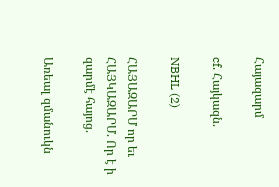Հայազարմ

cf. Հայկազն.

NBHL (2)

ՀԱՅԱԶԱՐՄ որ եւ ՀԱՅԿԱԶԱՐՄ. Որ է ի զարմէ հայոց.

Առեալ զմանուկն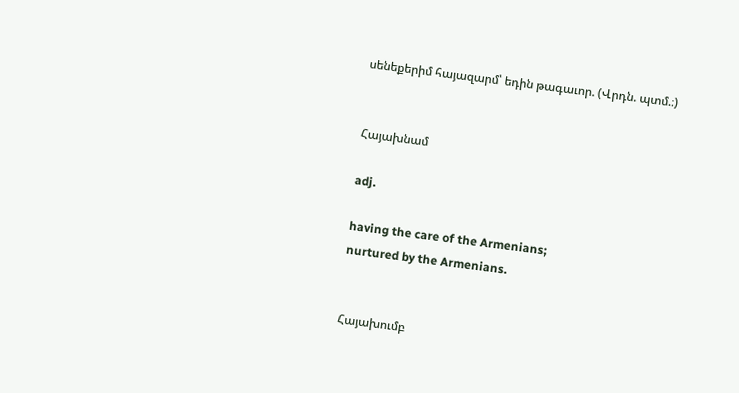սենեքերիմ հայազարմ՝ եդին թագաւոր. (Վրդն. պտմ.։)


Հայախնամ

adj.

having the care of the Armenians;
nurtured by the Armenians.


Հայախումբ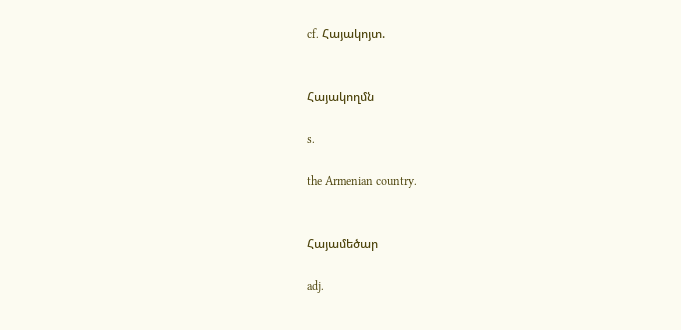cf. Հայակոյտ.


Հայակողմն

s.

the Armenian country.


Հայամեծար

adj.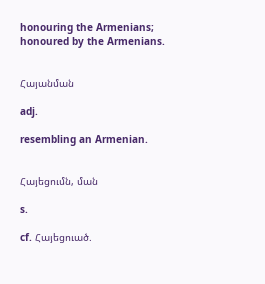honouring the Armenians;
honoured by the Armenians.


Հայանման

adj.

resembling an Armenian.


Հայեցումն, ման

s.

cf. Հայեցուած.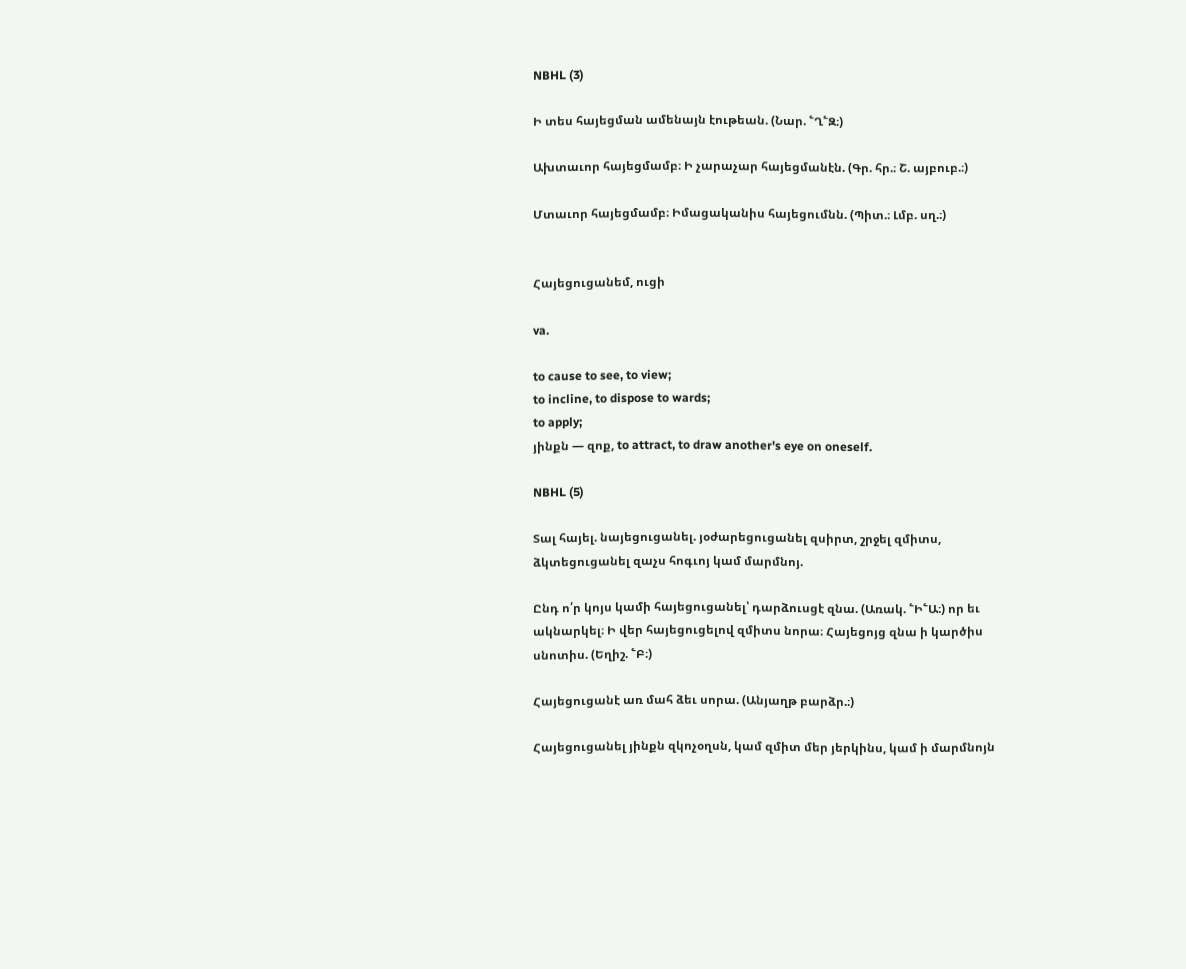NBHL (3)

Ի տես հայեցման ամենայն էութեան. (Նար. ՟Ղ՟Զ։)

Ախտաւոր հայեցմամբ։ Ի չարաչար հայեցմանէն. (Գր. հր.։ Շ. այբուբ.։)

Մտաւոր հայեցմամբ։ Իմացականիս հայեցումնն. (Պիտ.։ Լմբ. սղ.։)


Հայեցուցանեմ, ուցի

va.

to cause to see, to view;
to incline, to dispose to wards;
to apply;
յինքն — զոք, to attract, to draw another's eye on oneself.

NBHL (5)

Տալ հայել. նայեցուցանել. յօժարեցուցանել զսիրտ, շրջել զմիտս, ձկտեցուցանել զաչս հոգւոյ կամ մարմնոյ.

Ընդ ո՛ր կոյս կամի հայեցուցանել՝ դարձուսցէ զնա. (Առակ. ՟Ի՟Ա։) որ եւ ակնարկել։ Ի վեր հայեցուցելով զմիտս նորա։ Հայեցոյց զնա ի կարծիս սնոտիս. (Եղիշ. ՟Բ։)

Հայեցուցանէ առ մահ ձեւ սորա. (Անյաղթ բարձր.։)

Հայեցուցանել յինքն զկոչօղսն, կամ զմիտ մեր յերկինս, կամ ի մարմնոյն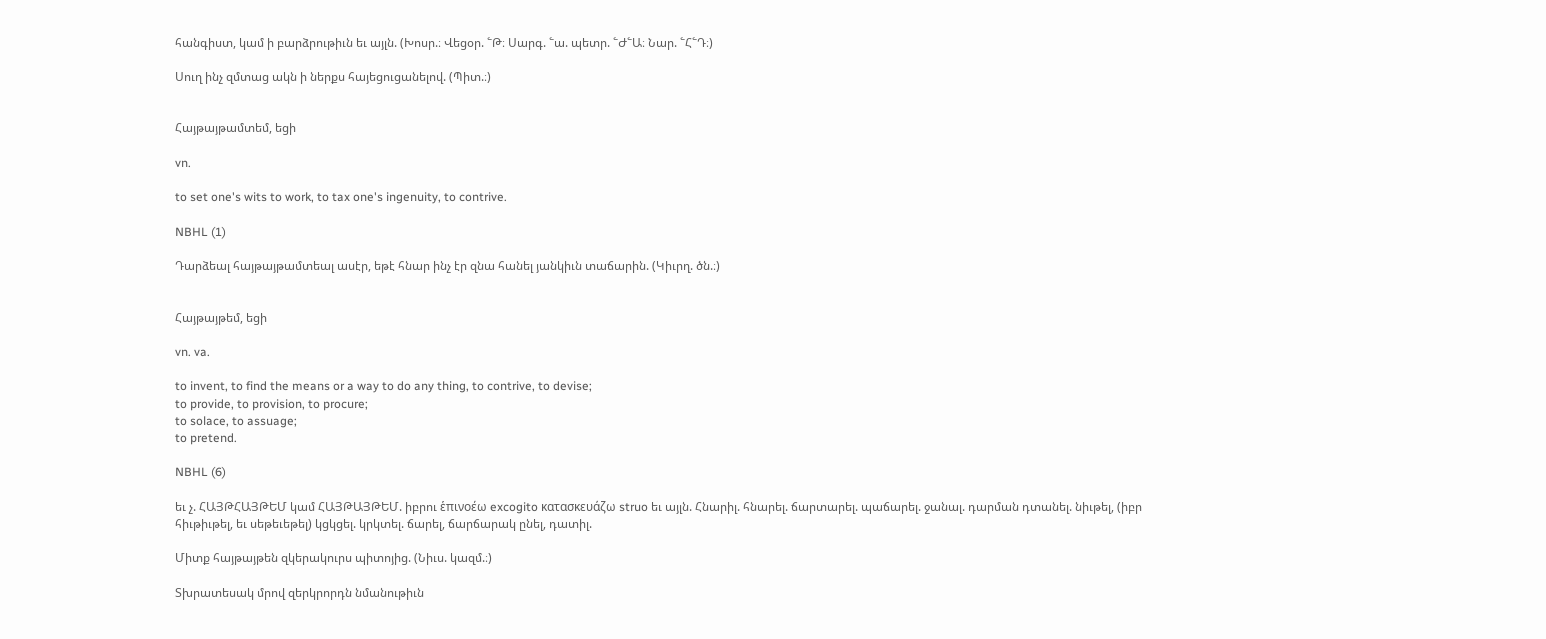հանգիստ, կամ ի բարձրութիւն եւ այլն. (Խոսր.։ Վեցօր. ՟Թ։ Սարգ. ՟ա. պետր. ՟Ժ՟Ա։ Նար. ՟Հ՟Դ։)

Սուղ ինչ զմտաց ակն ի ներքս հայեցուցանելով. (Պիտ.։)


Հայթայթամտեմ, եցի

vn.

to set one's wits to work, to tax one's ingenuity, to contrive.

NBHL (1)

Դարձեալ հայթայթամտեալ ասէր, եթէ հնար ինչ էր զնա հանել յանկիւն տաճարին. (Կիւրղ. ծն.։)


Հայթայթեմ, եցի

vn. va.

to invent, to find the means or a way to do any thing, to contrive, to devise;
to provide, to provision, to procure;
to solace, to assuage;
to pretend.

NBHL (6)

եւ չ. ՀԱՅԹՀԱՅԹԵՄ կամ ՀԱՅԹԱՅԹԵՄ. իբրու ἑπινοέω excogito κατασκευάζω struo եւ այլն. Հնարիլ. հնարել. ճարտարել. պաճարել. ջանալ. դարման դտանել. նիւթել, (իբր հիւթիւթել, եւ սեթեւեթել) կցկցել. կրկտել. ճարել, ճարճարակ ընել, դատիլ.

Միտք հայթայթեն զկերակուրս պիտոյից. (Նիւս. կազմ.։)

Տխրատեսակ մրով զերկրորդն նմանութիւն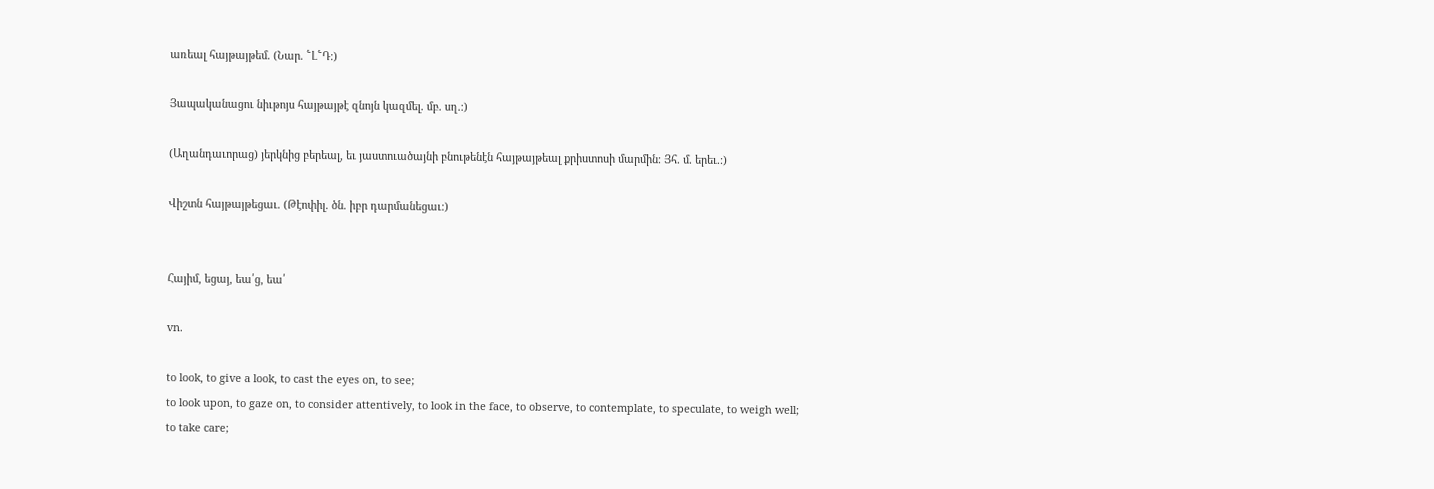առեալ հայթայթեմ. (Նար. ՟Լ՟Դ։)

Յապականացու նիւթոյս հայթայթէ զնոյն կազմել. մբ. սղ.։)

(Աղանդաւորաց) յերկնից բերեալ, եւ յաստուածայնի բնութենէն հայթայթեալ քրիստոսի մարմին։ Յհ. մ. երեւ.։)

Վիշտն հայթայթեցաւ. (Թէոփիլ. ծն. իբր դարմանեցաւ։)


Հայիմ, եցայ, եա՛ց, եա՛

vn.

to look, to give a look, to cast the eyes on, to see;
to look upon, to gaze on, to consider attentively, to look in the face, to observe, to contemplate, to speculate, to weigh well;
to take care;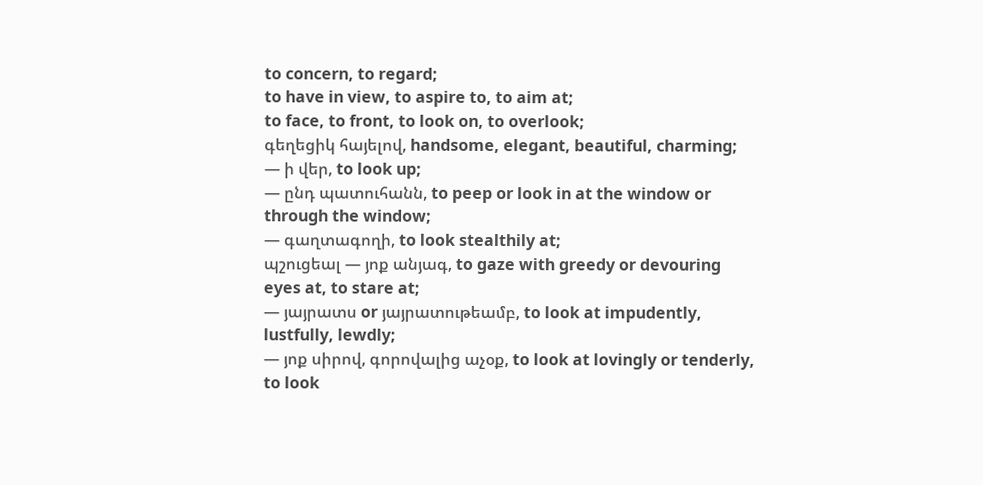to concern, to regard;
to have in view, to aspire to, to aim at;
to face, to front, to look on, to overlook;
գեղեցիկ հայելով, handsome, elegant, beautiful, charming;
— ի վեր, to look up;
— ընդ պատուհանն, to peep or look in at the window or through the window;
— գաղտագողի, to look stealthily at;
պշուցեալ — յոք անյագ, to gaze with greedy or devouring eyes at, to stare at;
— յայրատս or յայրատութեամբ, to look at impudently, lustfully, lewdly;
— յոք սիրով, գորովալից աչօք, to look at lovingly or tenderly, to look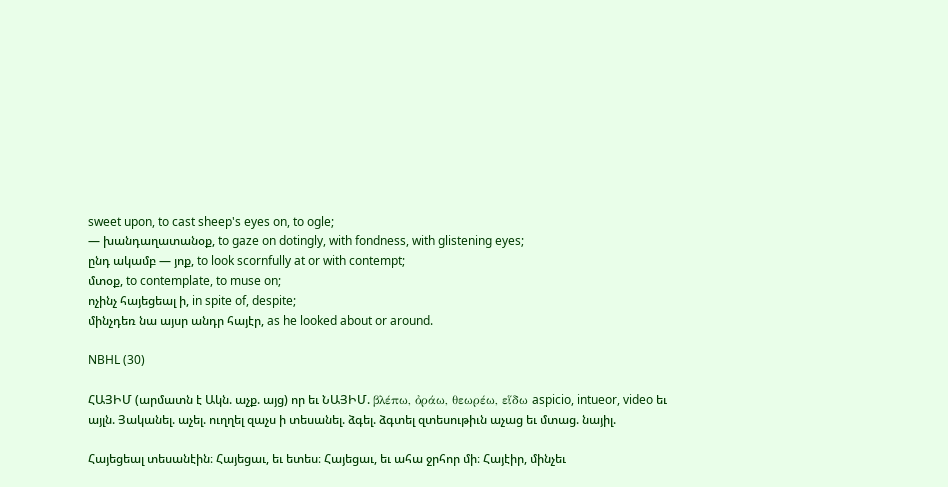sweet upon, to cast sheep's eyes on, to ogle;
— խանդաղատանօք, to gaze on dotingly, with fondness, with glistening eyes;
ընդ ակամբ — յոք, to look scornfully at or with contempt;
մտօք, to contemplate, to muse on;
ոչինչ հայեցեալ ի, in spite of, despite;
մինչդեռ նա այսր անդր հայէր, as he looked about or around.

NBHL (30)

ՀԱՅԻՄ (արմատն է Ակն. աչք. այց) որ եւ ՆԱՅԻՄ. βλέπω, ὀράω, θεωρέω, εἵδω aspicio, intueor, video եւ այլն. Յականել. աչել. ուղղել զաչս ի տեսանել. ձգել. ձգտել զտեսութիւն աչաց եւ մտաց. նայիլ.

Հայեցեալ տեսանէին։ Հայեցաւ, եւ ետես։ Հայեցաւ, եւ ահա ջրհոր մի։ Հայէիր, մինչեւ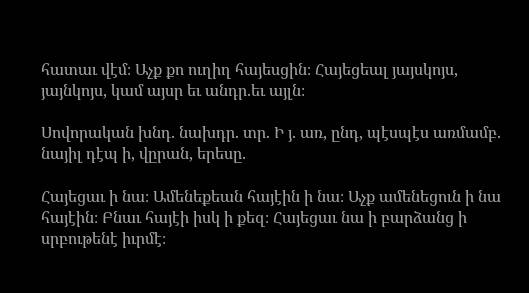հատաւ վէմ։ Աչք քո ուղիղ հայեսցին։ Հայեցեալ յայսկոյս, յայնկոյս, կամ այսր եւ անդր.եւ այլն։

Սովորական խնդ. նախդր. տր. Ի յ. առ, ընդ, պէսպէս առմամբ. նայիլ դէպ ի, վըրան, երեսը.

Հայեցաւ ի նա։ Ամենեքեան հայէին ի նա։ Աչք ամենեցուն ի նա հայէին։ Բնաւ հայէի իսկ ի քեզ։ Հայեցաւ նա ի բարձանց ի սրբութենէ իւրմէ։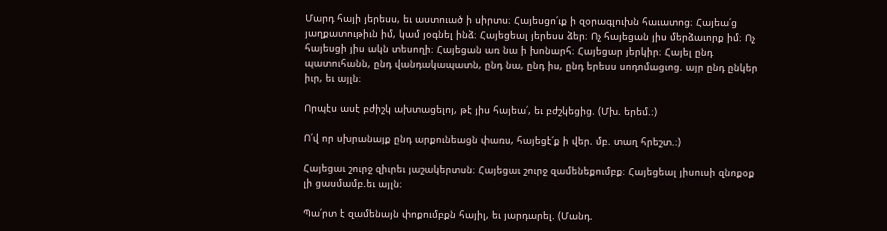Մարդ հայի յերեսս, եւ աստուած ի սիրտս։ Հայեսցո՛ւք ի զօրագլուխն հաւատոց։ Հայեա՛ց յաղքատութիւն իմ, կամ յօգնել ինձ։ Հայեցեալ յերեսս ձեր։ Ոչ հայեցան յիս մերձաւորք իմ։ Ոչ հայեսցի յիս ակն տեսողի։ Հայեցան առ նա ի խոնարհ։ Հայեցար յերկիր։ Հայել ընդ պատուհանն, ընդ վանդակապատն, ընդ նա, ընդ իս, ընդ երեսս սոդոմացւոց. այր ընդ ընկեր իւր, եւ այլն։

Որպէս ասէ բժիշկ ախտացելոյ, թէ յիս հայեա՛, եւ բժշկեցից. (Մխ. երեմ.։)

Ո՛վ որ սխրանայք ընդ արքունեացն փառս, հայեցէ՛ք ի վեր. մբ. տաղ հրեշտ.։)

Հայեցաւ շուրջ զիւրեւ յաշակերտսն։ Հայեցաւ շուրջ զամենեքումբք։ Հայեցեալ յիսուսի զնոքօք լի ցասմամբ.եւ այլն։

Պա՛րտ է զամենայն փոքումբքն հայիլ, եւ յարդարել. (Մանդ.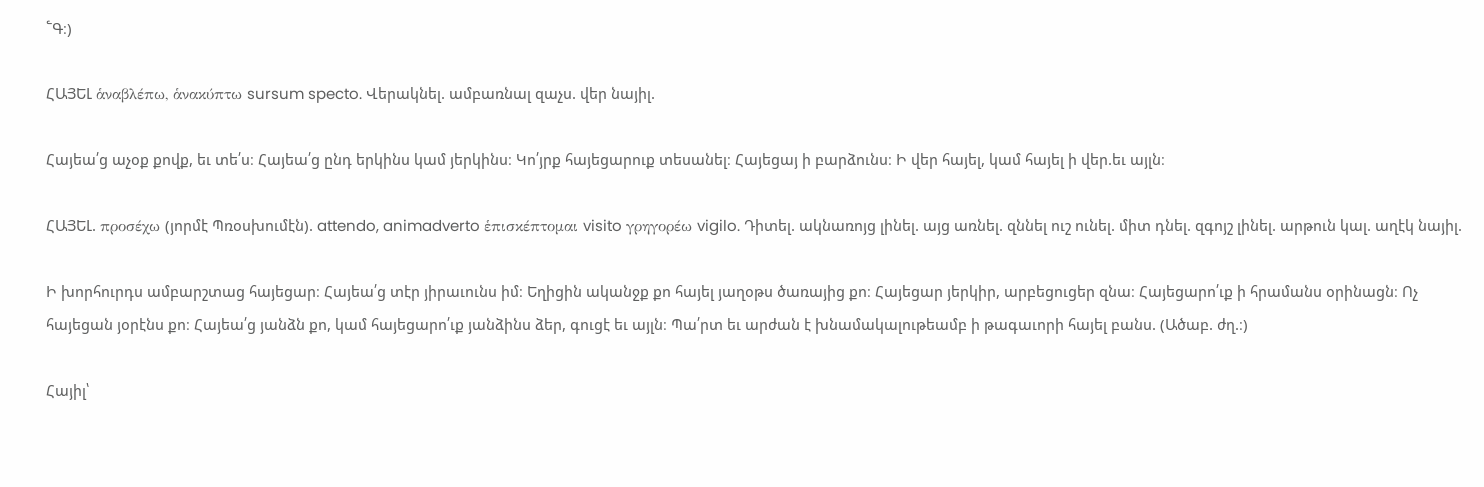՟Գ։)

ՀԱՅԵԼ ἁναβλέπω, ἁνακύπτω sursum specto. Վերակնել. ամբառնալ զաչս. վեր նայիլ.

Հայեա՛ց աչօք քովք, եւ տե՛ս։ Հայեա՛ց ընդ երկինս կամ յերկինս։ Կո՛յրք հայեցարուք տեսանել։ Հայեցայ ի բարձունս։ Ի վեր հայել, կամ հայել ի վեր.եւ այլն։

ՀԱՅԵԼ. προσέχω (յորմէ Պռօսխումէն). attendo, animadverto ἑπισκέπτομαι visito γρηγορέω vigilo. Դիտել. ակնառոյց լինել. այց առնել. զննել ուշ ունել. միտ դնել. զգոյշ լինել. արթուն կալ. աղէկ նայիլ.

Ի խորհուրդս ամբարշտաց հայեցար։ Հայեա՛ց տէր յիրաւունս իմ։ Եղիցին ականջք քո հայել յաղօթս ծառայից քո։ Հայեցար յերկիր, արբեցուցեր զնա։ Հայեցարո՛ւք ի հրամանս օրինացն։ Ոչ հայեցան յօրէնս քո։ Հայեա՛ց յանձն քո, կամ հայեցարո՛ւք յանձինս ձեր, գուցէ եւ այլն։ Պա՛րտ եւ արժան է խնամակալութեամբ ի թագաւորի հայել բանս. (Ածաբ. ժղ.։)

Հայիլ՝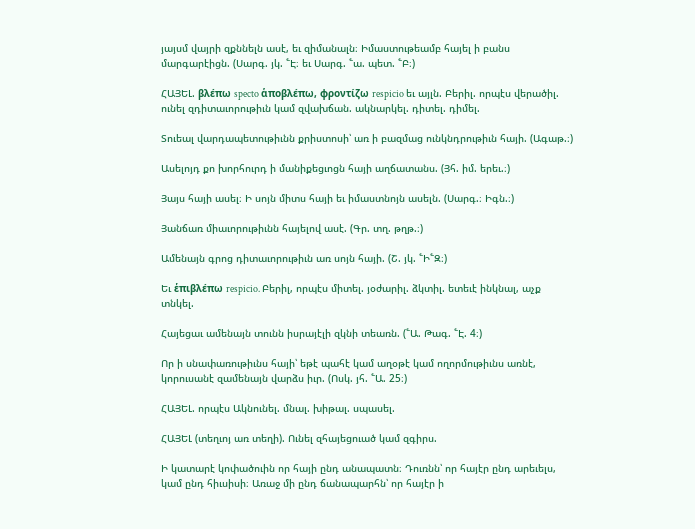յայսմ վայրի զքննելն ասէ, եւ զիմանալն։ Իմաստութեամբ հայել ի բանս մարգարէիցն. (Սարգ. յկ. ՟Է։ եւ Սարգ. ՟ա. պետ. ՟Բ։)

ՀԱՅԵԼ. βλέπω specto ἁποβλέπω, φροντίζω respicio եւ այլն. Բերիլ. որպէս վերածիլ. ունել զդիտաւորութիւն կամ զվախճան. ակնարկել. դիտել. դիմել.

Տուեալ վարդապետութիւնն քրիստոսի՝ առ ի բազմաց ունկնդրութիւն հայի. (Ագաթ.։)

Ասելոյդ քո խորհուրդ ի մանիքեցւոցն հայի աղճատանս. (Յհ. իմ. երեւ.։)

Յայս հայի ասել։ Ի սոյն միտս հայի եւ իմաստնոյն ասելն. (Սարգ.։ Իգն.։)

Յանճառ միաւորութիւնն հայելով ասէ. (Գր. տղ. թղթ.։)

Ամենայն գրոց դիտաւորութիւն առ սոյն հայի. (Շ. յկ. ՟Ի՟Զ։)

Եւ ἑπιβλέπω respicio. Բերիլ, որպէս միտել. յօժարիլ. ձկտիլ. ետեւէ ինկնալ, աչք տնկել.

Հայեցաւ ամենայն տունն իսրայէլի զկնի տեառն. (՟Ա. Թագ. ՟Է. 4։)

Որ ի սնափառութիւնս հայի՝ եթէ պահէ կամ աղօթէ կամ ողորմութիւնս առնէ, կորուսանէ զամենայն վարձս իւր. (Ոսկ. յհ. ՟Ա. 25։)

ՀԱՅԵԼ. որպէս Ակնունել. մնալ. խիթալ. սպասել.

ՀԱՅԵԼ (տեղւոյ առ տեղի). Ունել զհայեցուած կամ զգիրս.

Ի կատարէ կոփածուին որ հայի ընդ անապատն։ Դուռնն՝ որ հայէր ընդ արեւելս, կամ ընդ հիւսիսի։ Առաջ մի ընդ ճանապարհն՝ որ հայէր ի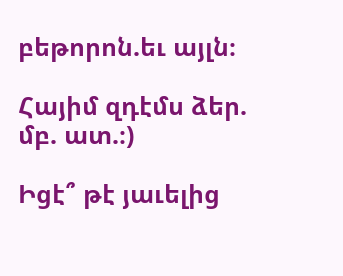բեթորոն.եւ այլն։

Հայիմ զդէմս ձեր. մբ. ատ.։)

Իցէ՞ թէ յաւելից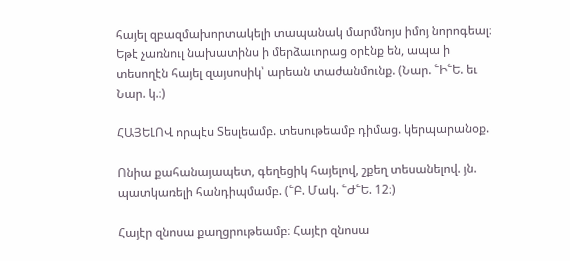հայել զբազմախորտակելի տապանակ մարմնոյս իմոյ նորոգեալ։ Եթէ չառնուլ նախատինս ի մերձաւորաց օրէնք են, ապա ի տեսողէն հայել զայսոսիկ՝ արեան տաժանմունք. (Նար. ՟Ի՟Ե. եւ Նար. կ.։)

ՀԱՅԵԼՈՎ որպէս Տեսլեամբ. տեսութեամբ դիմաց. կերպարանօք.

Ոնիա քահանայապետ, գեղեցիկ հայելով, շքեղ տեսանելով. յն. պատկառելի հանդիպմամբ. (՟Բ. Մակ. ՟Ժ՟Ե. 12։)

Հայէր զնոսա քաղցրութեամբ։ Հայէր զնոսա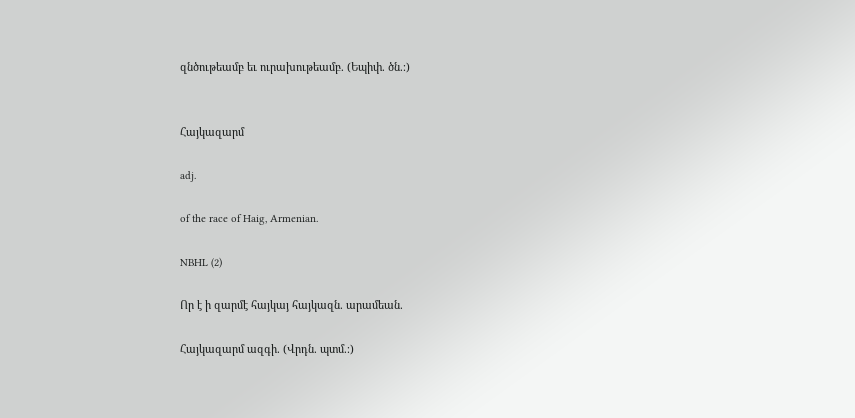զնծութեամբ եւ ուրախութեամբ. (Եպիփ. ծն.։)


Հայկազարմ

adj.

of the race of Haig, Armenian.

NBHL (2)

Որ է ի զարմէ հայկայ հայկազն. արամեան.

Հայկազարմ ազգի. (Վրդն. պտմ.։)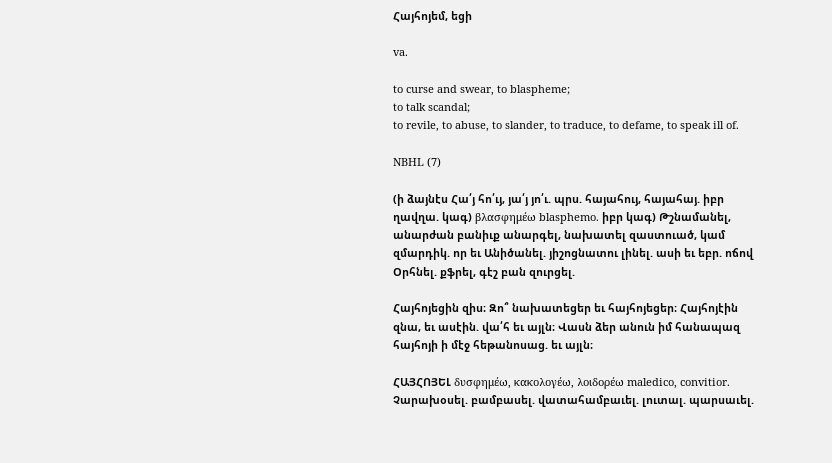Հայհոյեմ, եցի

va.

to curse and swear, to blaspheme;
to talk scandal;
to revile, to abuse, to slander, to traduce, to defame, to speak ill of.

NBHL (7)

(ի ձայնէս Հա՛յ հո՛ւյ, յա՛յ յո՛ւ. պրս. հայահույ, հայահայ. իբր ղավղա. կագ) βλασφημέω blasphemo. իբր կագ) Թշնամանել, անարժան բանիւք անարգել, նախատել զաստուած, կամ զմարդիկ. որ եւ Անիծանել. յիշոցնատու լինել. ասի եւ եբր. ոճով Օրհնել. քֆրել, գէշ բան զուրցել.

Հայհոյեցին զիս։ Զո՞ նախատեցեր եւ հայհոյեցեր։ Հայհոյէին զնա, եւ ասէին. վա՛հ եւ այլն։ Վասն ձեր անուն իմ հանապազ հայհոյի ի մէջ հեթանոսաց. եւ այլն։

ՀԱՅՀՈՅԵԼ δυσφημέω, κακολογέω, λοιδορέω maledico, convitior. Չարախօսել. բամբասել. վատահամբաւել. լուտալ. պարսաւել.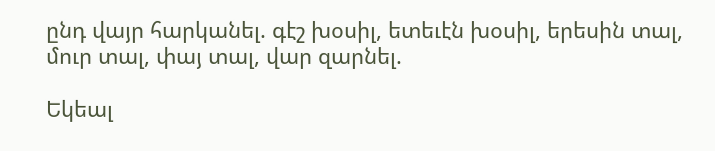ընդ վայր հարկանել. գէշ խօսիլ, ետեւէն խօսիլ, երեսին տալ, մուր տալ, փայ տալ, վար զարնել.

Եկեալ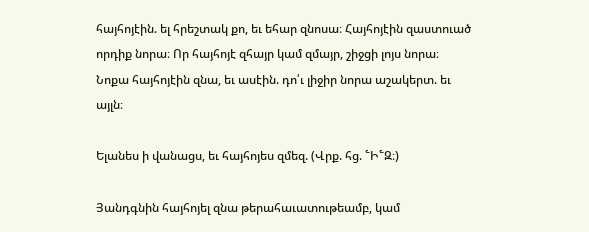հայհոյէին. ել հրեշտակ քո, եւ եհար զնոսա։ Հայհոյէին զաստուած որդիք նորա։ Որ հայհոյէ զհայր կամ զմայր, շիջցի լոյս նորա։ Նոքա հայհոյէին զնա, եւ ասէին. դո՛ւ լիջիր նորա աշակերտ. եւ այլն։

Ելանես ի վանացս, եւ հայհոյես զմեզ. (Վրք. հց. ՟Ի՟Զ։)

Յանդգնին հայհոյել զնա թերահաւատութեամբ, կամ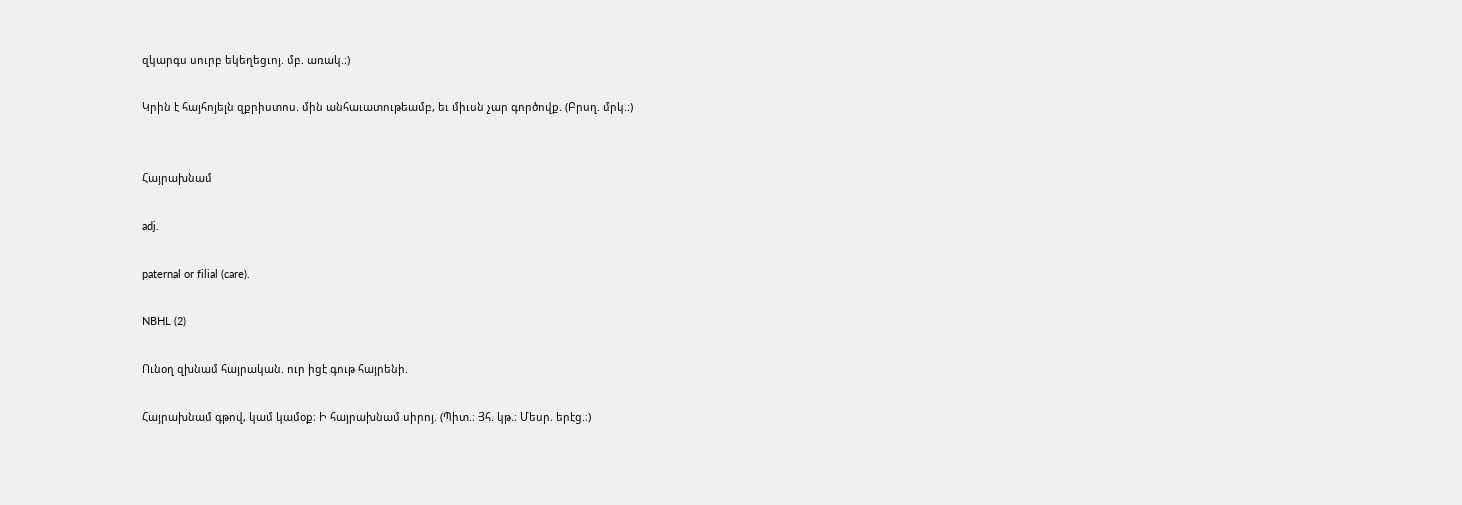զկարգս սուրբ եկեղեցւոյ. մբ. առակ.։)

Կրին է հայհոյելն զքրիստոս. մին անհաւատութեամբ, եւ միւսն չար գործովք. (Բրսղ. մրկ.։)


Հայրախնամ

adj.

paternal or filial (care).

NBHL (2)

Ունօղ զխնամ հայրական. ուր իցէ գութ հայրենի.

Հայրախնամ գթով, կամ կամօք։ Ի հայրախնամ սիրոյ. (Պիտ.։ Յհ. կթ.։ Մեսր. երէց.։)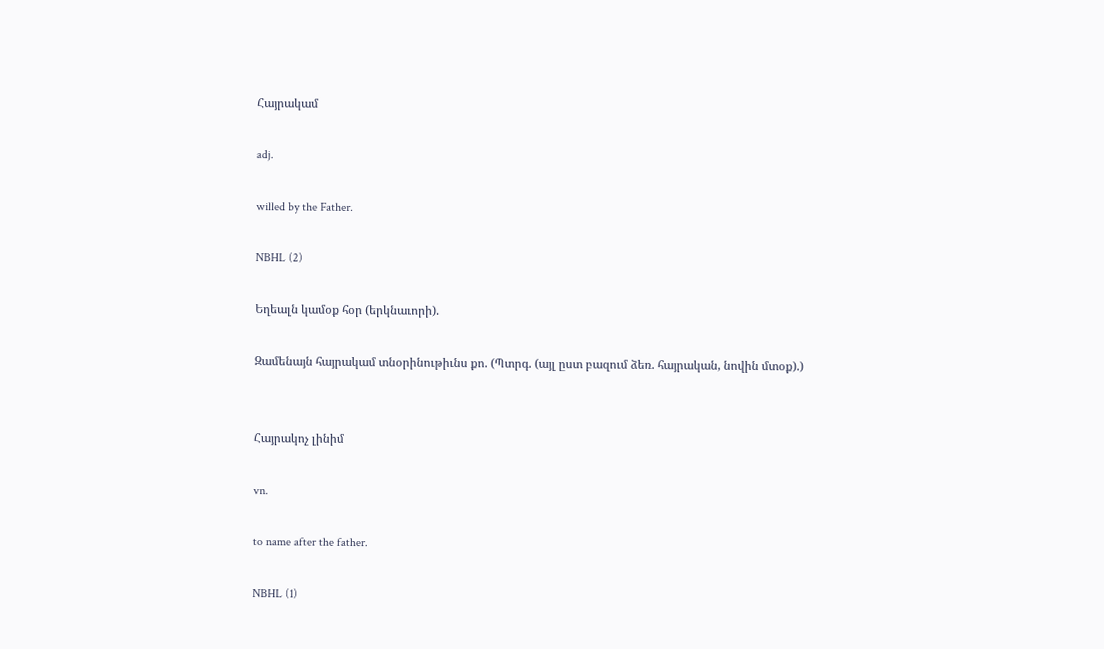Հայրակամ

adj.

willed by the Father.

NBHL (2)

Եղեալն կամօք հօր (երկնաւորի).

Զամենայն հայրակամ տնօրինութիւնս քո. (Պտրգ. (այլ ըստ բազում ձեռ. հայրական, նովին մտօք).)


Հայրակոչ լինիմ

vn.

to name after the father.

NBHL (1)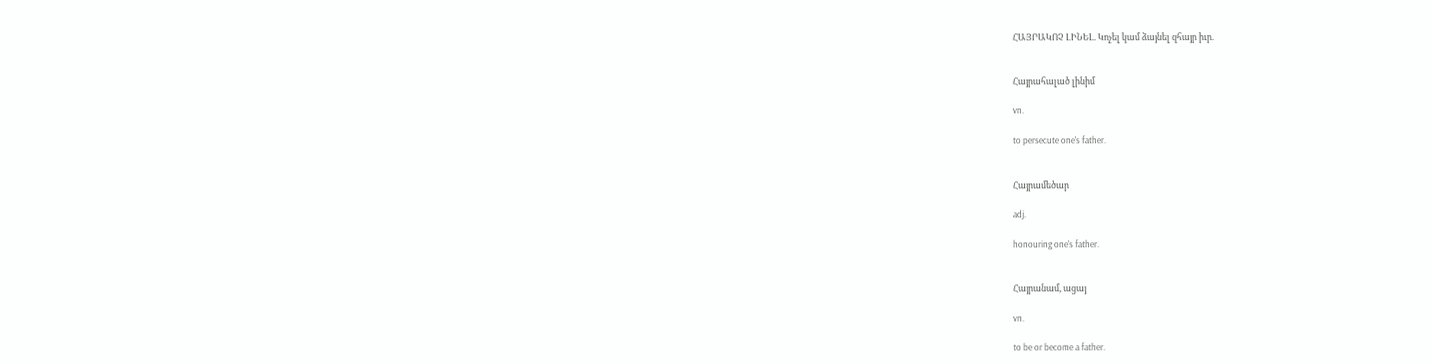ՀԱՅՐԱԿՈՉ ԼԻՆԵԼ. Կոչել կամ ձայնել զհայր իւր.


Հայրահալած լինիմ

vn.

to persecute one's father.


Հայրամեծար

adj.

honouring one's father.


Հայրանամ, ացայ

vn.

to be or become a father.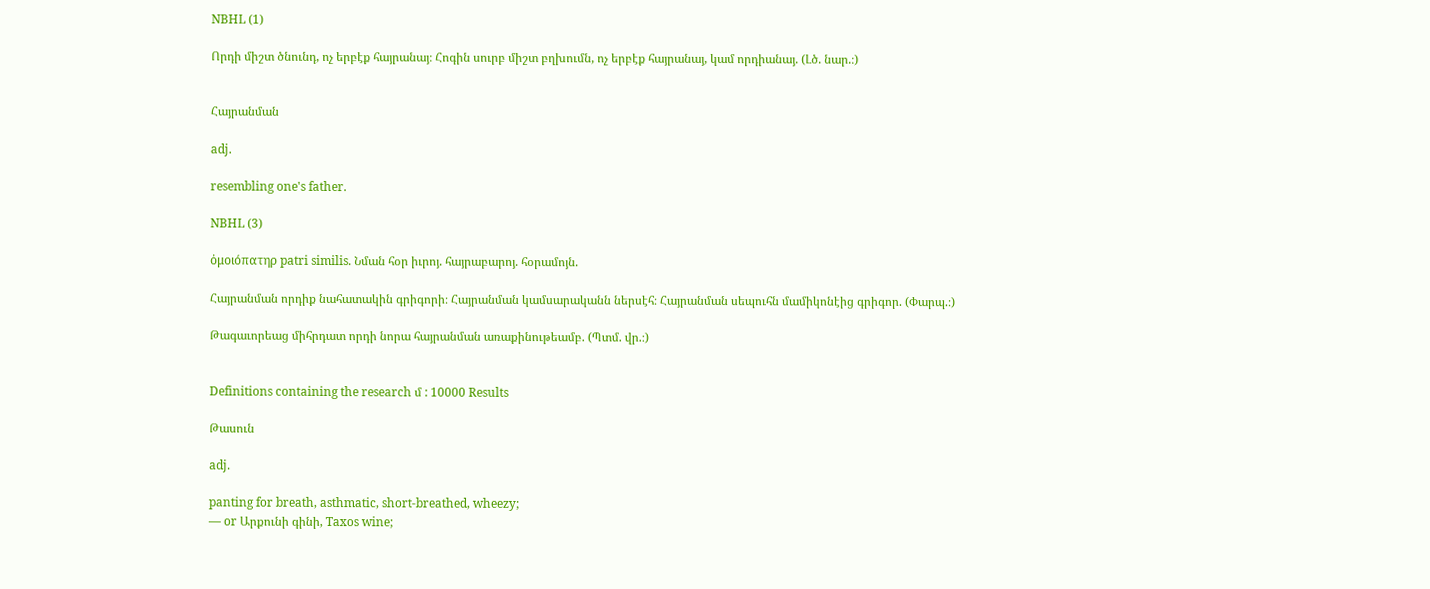NBHL (1)

Որդի միշտ ծնունդ, ոչ երբէք հայրանայ։ Հոգին սուրբ միշտ բղխումն, ոչ երբէք հայրանայ, կամ որդիանայ. (Լծ. նար.։)


Հայրանման

adj.

resembling one's father.

NBHL (3)

ὀμοιόπατηρ patri similis. Նման հօր իւրոյ. հայրաբարոյ. հօրամոյն.

Հայրանման որդիք նահատակին գրիգորի։ Հայրանման կամսարականն ներսէհ։ Հայրանման սեպուհն մամիկոնէից գրիգոր. (Փարպ.։)

Թագաւորեաց միհրդատ որդի նորա հայրանման առաքինութեամբ. (Պտմ. վր.։)


Definitions containing the research մ : 10000 Results

Թասուն

adj.

panting for breath, asthmatic, short-breathed, wheezy;
— or Արքունի գինի, Taxos wine;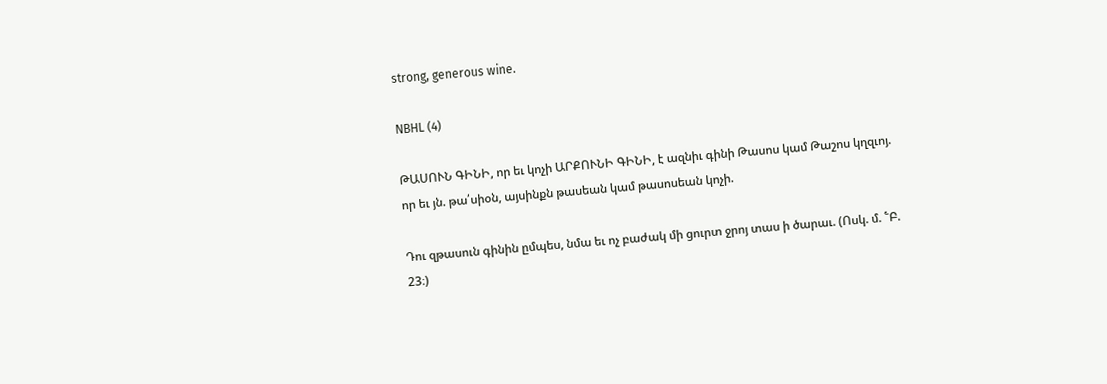strong, generous wine.

NBHL (4)

ԹԱՍՈՒՆ ԳԻՆԻ, որ եւ կոչի ԱՐՔՈՒՆԻ ԳԻՆԻ, է ազնիւ գինի Թասոս կամ Թաշոս կղզւոյ. որ եւ յն. թա՛սիօն, այսինքն թասեան կամ թասոսեան կոչի.

Դու զթասուն գինին ըմպես, նմա եւ ոչ բաժակ մի ցուրտ ջրոյ տաս ի ծարաւ. (Ոսկ. մ. ՟Բ. 23։)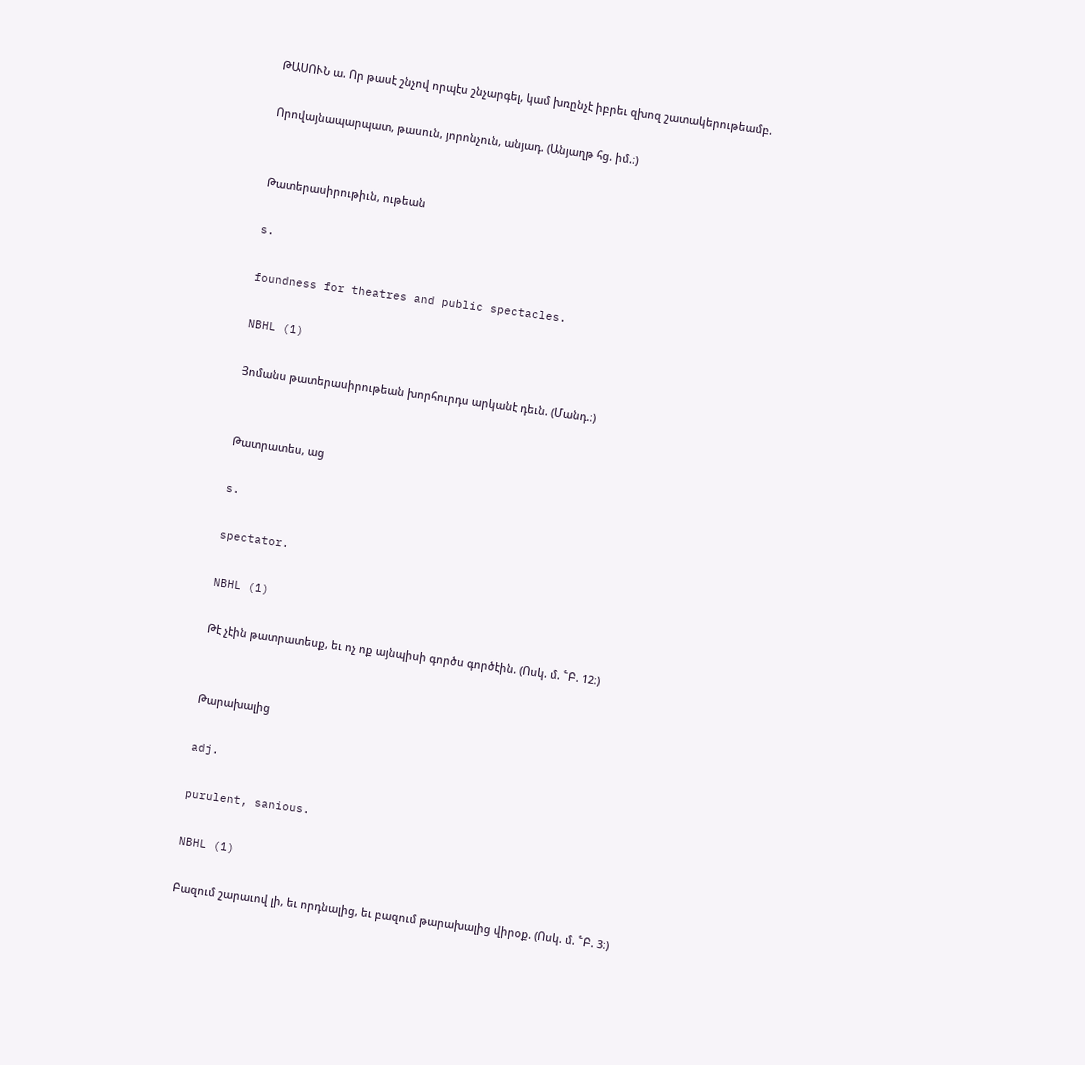ԹԱՍՈՒՆ ա. Որ թասէ շնչով որպէս շնչարգել, կամ խռընչէ իբրեւ զխոզ շատակերութեամբ.

Որովայնապարպատ, թասուն, յորոնչուն, անյադ. (Անյաղթ հց. իմ.։)


Թատերասիրութիւն, ութեան

s.

foundness for theatres and public spectacles.

NBHL (1)

Յոմանս թատերասիրութեան խորհուրդս արկանէ դեւն. (Մանդ.։)


Թատրատես, աց

s.

spectator.

NBHL (1)

Թէ չէին թատրատեսք, եւ ոչ ոք այնպիսի գործս գործէին. (Ոսկ. մ. ՟Բ. 12։)


Թարախալից

adj.

purulent, sanious.

NBHL (1)

Բազում շարաւով լի, եւ որդնալից, եւ բազում թարախալից վիրօք. (Ոսկ. մ. ՟Բ. 3։)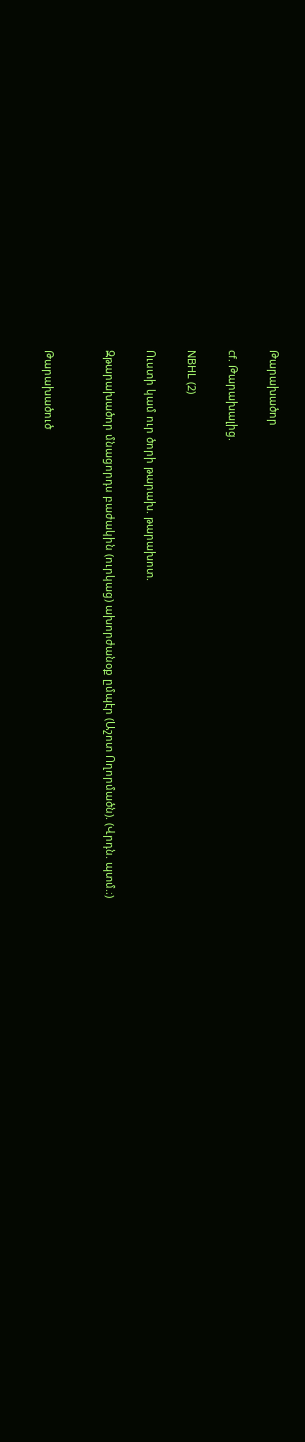Թարախածոր

cf. Թարախալից.

NBHL (2)

Ուստի կամ ուր ծորի թարախ. թարախոտ.

Զթարախածոր մնացորդս բաժակին (ուրկաց) ախորժանօք ըմպէր (Աշոտ Ողորմածն). (Վրդն. պտմ.։)


Թարախածուծ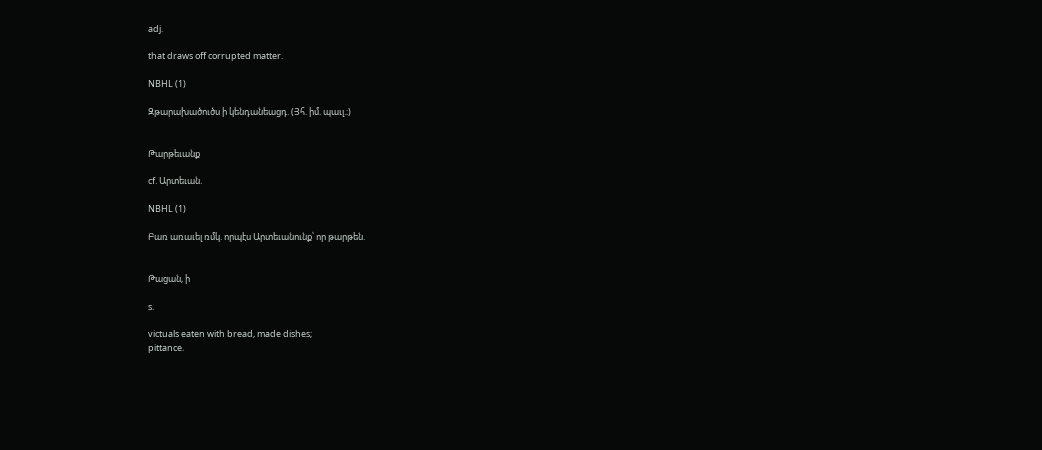adj.

that draws off corrupted matter.

NBHL (1)

Զթարախածուծս ի կենդանեացդ. (Յհ. իմ. պաւլ.։)


Թարթեւանք

cf. Արտեւան.

NBHL (1)

Բառ առաւել ռմկ. որպէս Արտեւանունք՝ որ թարթեն.


Թացան, ի

s.

victuals eaten with bread, made dishes;
pittance.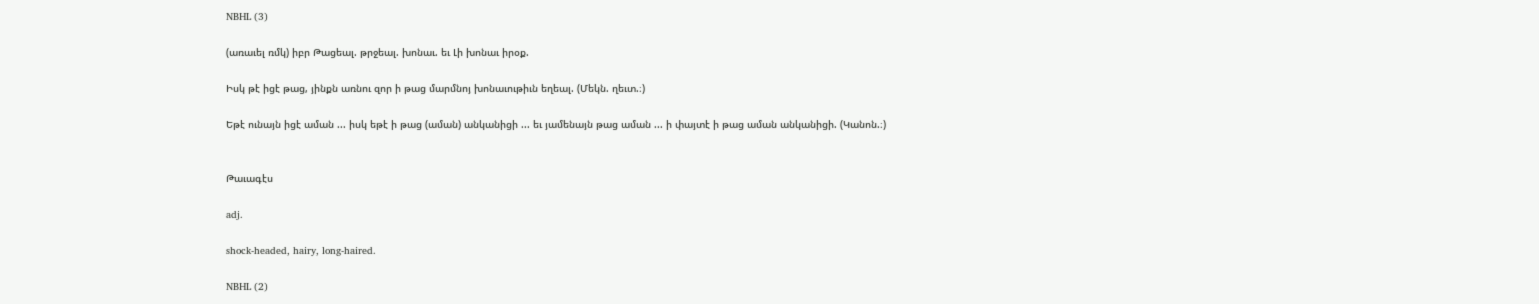NBHL (3)

(առաւել ռմկ) իբր Թացեալ. թրջեալ. խոնաւ. եւ Լի խոնաւ իրօք.

Իսկ թէ իցէ թաց, յինքն առնու զոր ի թաց մարմնոյ խոնաւութիւն եղեալ. (Մեկն. ղեւտ.։)

Եթէ ունայն իցէ աման ... իսկ եթէ ի թաց (աման) անկանիցի ... եւ յամենայն թաց աման ... ի փայտէ ի թաց աման անկանիցի. (Կանոն.։)


Թաւագէս

adj.

shock-headed, hairy, long-haired.

NBHL (2)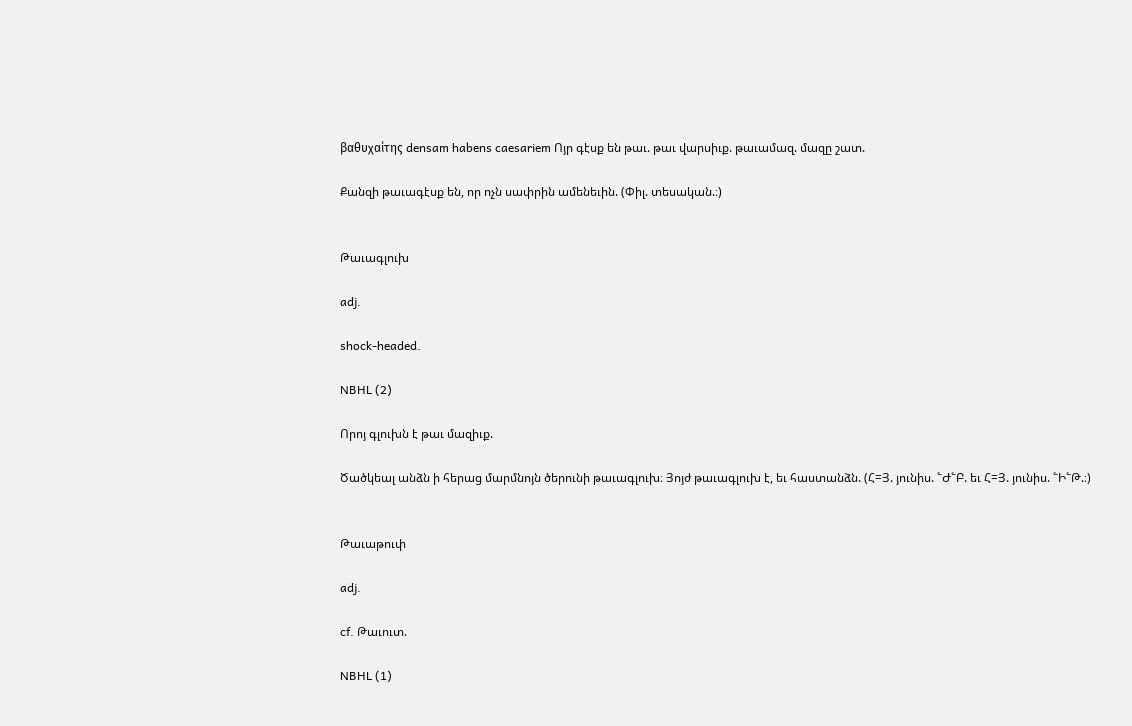βαθυχαίτης densam habens caesariem Ոյր գէսք են թաւ. թաւ վարսիւք. թաւամազ. մազը շատ.

Քանզի թաւագէսք են, որ ոչն սափրին ամենեւին. (Փիլ. տեսական.։)


Թաւագլուխ

adj.

shock-headed.

NBHL (2)

Որոյ գլուխն է թաւ մազիւք.

Ծածկեալ անձն ի հերաց մարմնոյն ծերունի թաւագլուխ։ Յոյժ թաւագլուխ է, եւ հաստանձն. (Հ=Յ. յունիս. ՟Ժ՟Բ. եւ Հ=Յ. յունիս. ՟Ի՟Թ.։)


Թաւաթուփ

adj.

cf. Թաւուտ.

NBHL (1)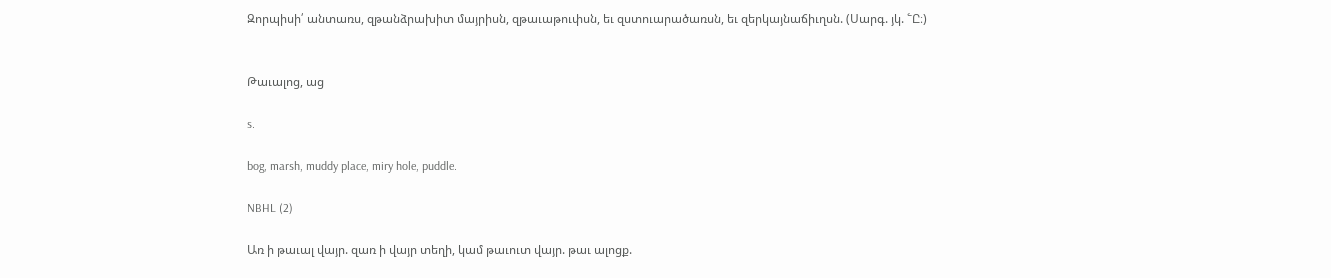Զորպիսի՛ անտառս, զթանձրախիտ մայրիսն, զթաւաթուփսն, եւ զստուարածառսն, եւ զերկայնաճիւղսն. (Սարգ. յկ. ՟Ը։)


Թաւալոց, աց

s.

bog, marsh, muddy place, miry hole, puddle.

NBHL (2)

Առ ի թաւալ վայր. զառ ի վայր տեղի, կամ թաւուտ վայր. թաւ ալոցք.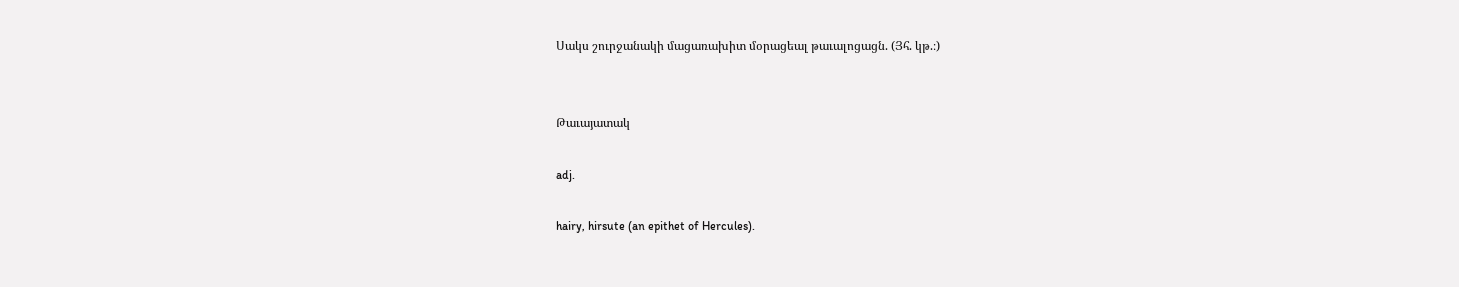Սակս շուրջանակի մացառախիտ մօրացեալ թաւալոցացն. (Յհ. կթ.։)


Թաւայատակ

adj.

hairy, hirsute (an epithet of Hercules).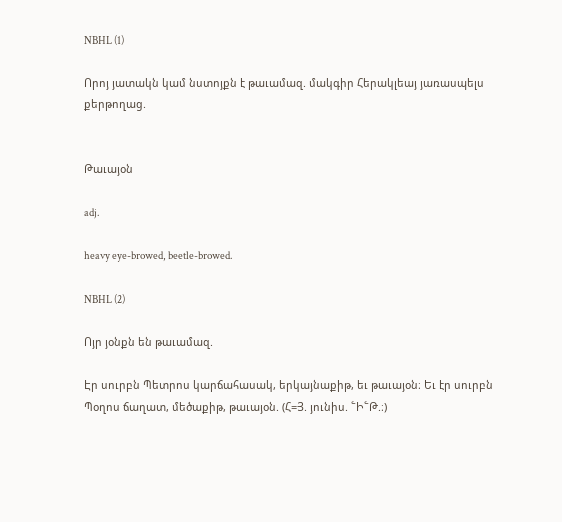NBHL (1)

Որոյ յատակն կամ նստոյքն է թաւամազ. մակգիր Հերակլեայ յառասպելս քերթողաց.


Թաւայօն

adj.

heavy eye-browed, beetle-browed.

NBHL (2)

Ոյր յօնքն են թաւամազ.

Էր սուրբն Պետրոս կարճահասակ, երկայնաքիթ, եւ թաւայօն։ Եւ էր սուրբն Պօղոս ճաղատ, մեծաքիթ, թաւայօն. (Հ=Յ. յունիս. ՟Ի՟Թ.։)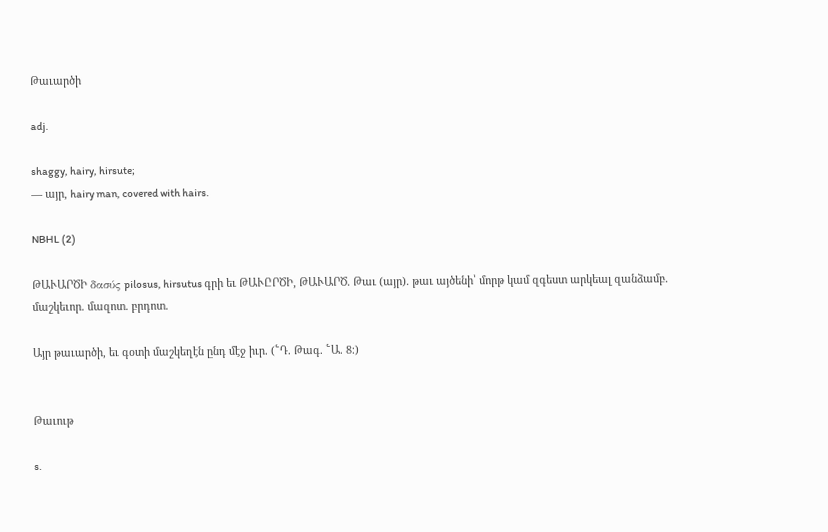Թաւարծի

adj.

shaggy, hairy, hirsute;
— այր, hairy man, covered with hairs.

NBHL (2)

ԹԱՒԱՐԾԻ δασύς pilosus, hirsutus գրի եւ ԹԱՒԸՐԾԻ, ԹԱՒԱՐԾ. Թաւ (այր). թաւ այծենի՝ մորթ կամ զգեստ արկեալ զանձամբ. մաշկեւոր. մազոտ. բրդոտ.

Այր թաւարծի, եւ գօտի մաշկեղէն ընդ մէջ իւր. (՟Դ. Թագ. ՟Ա. 8։)


Թաւութ

s.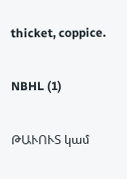thicket, coppice.

NBHL (1)

ԹԱՒՈՒՏ կամ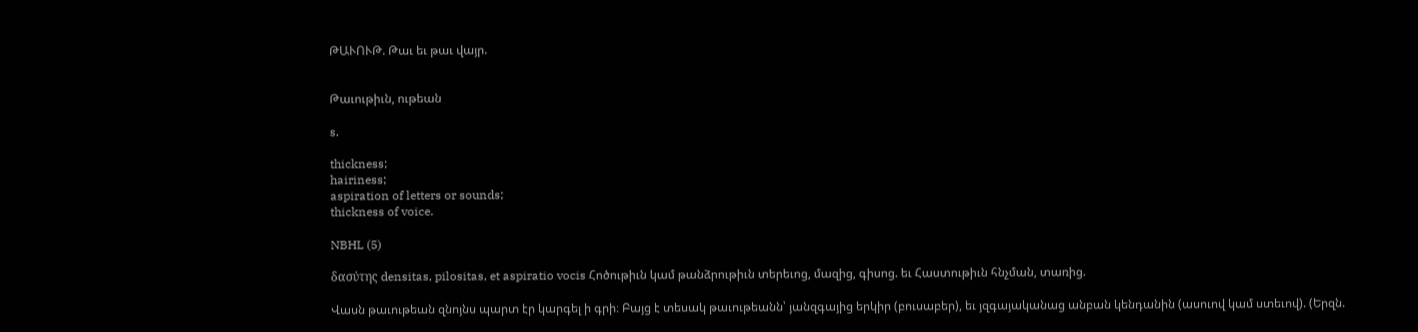ԹԱՒՈՒԹ. Թաւ եւ թաւ վայր.


Թաւութիւն, ութեան

s.

thickness;
hairiness;
aspiration of letters or sounds;
thickness of voice.

NBHL (5)

δασύτης densitas, pilositas, et aspiratio vocis Հոծութիւն կամ թանձրութիւն տերեւոց, մազից, գիսոց. եւ Հաստութիւն հնչման, տառից.

Վասն թաւութեան զնոյնս պարտ էր կարգել ի գրի։ Բայց է տեսակ թաւութեանն՝ յանզգայից երկիր (բուսաբեր), եւ յզգայականաց անբան կենդանին (ասուով կամ ստեւով). (Երզն.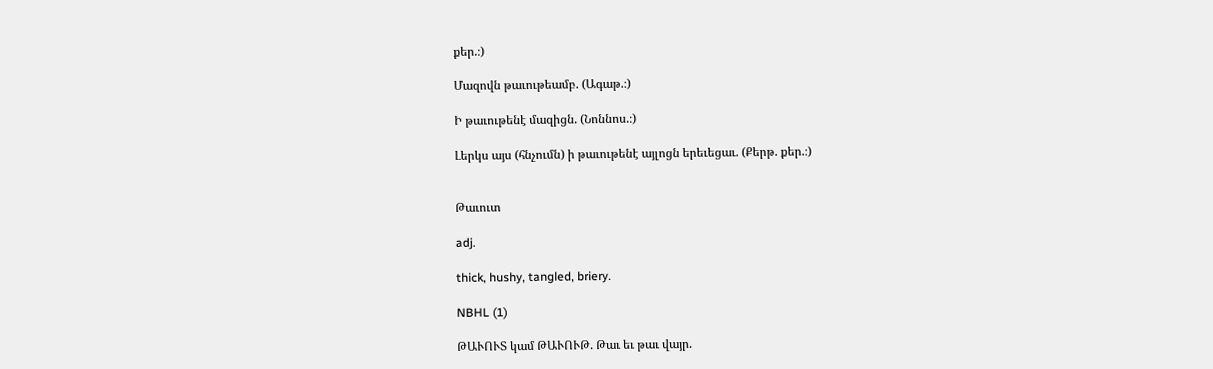քեր.։)

Մազովն թաւութեամբ. (Ագաթ.։)

Ի թաւութենէ մազիցն. (Նոննոս.։)

Լերկս այս (հնչումն) ի թաւութենէ այլոցն երեւեցաւ. (Քերթ. քեր.։)


Թաւուտ

adj.

thick, hushy, tangled, briery.

NBHL (1)

ԹԱՒՈՒՏ կամ ԹԱՒՈՒԹ. Թաւ եւ թաւ վայր.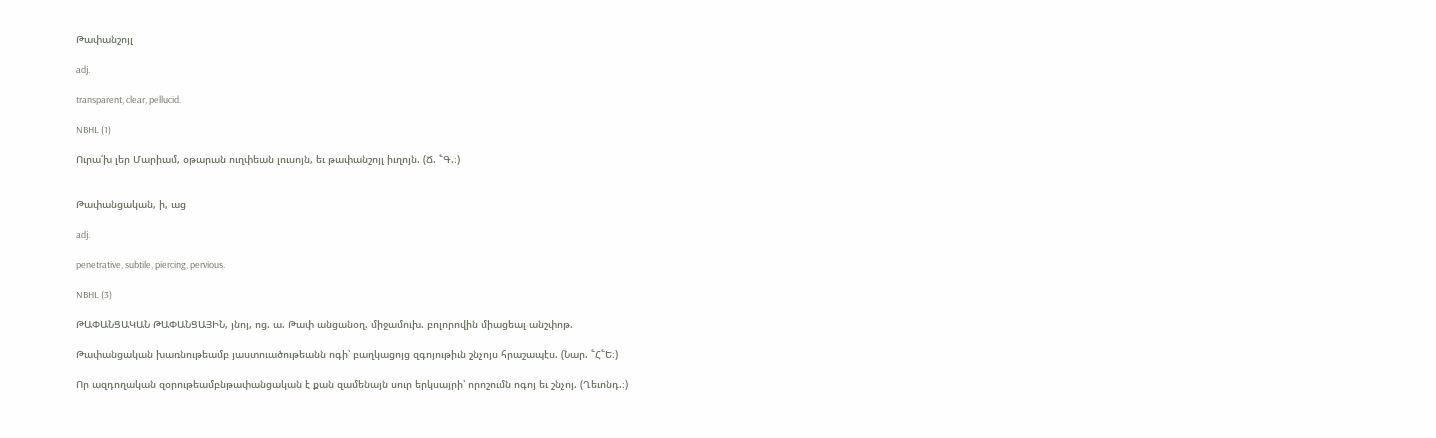Թափանշոյլ

adj.

transparent, clear, pellucid.

NBHL (1)

Ուրա՛խ լեր Մարիամ, օթարան ուղփեան լուսոյն, եւ թափանշոյլ իւղոյն. (Ճ. ՟Գ.։)


Թափանցական, ի, աց

adj.

penetrative, subtile, piercing, pervious.

NBHL (3)

ԹԱՓԱՆՑԱԿԱՆ ԹԱՓԱՆՑԱՅԻՆ, յնոյ, ոց. ա. Թափ անցանօղ. միջամուխ. բոլորովին միացեալ անշփոթ.

Թափանցական խառնութեամբ յաստուածութեանն ոգի՝ բաղկացոյց զգոյութիւն շնչոյս հրաշապէս. (Նար. ՟Հ՟Ե։)

Որ ազդողական զօրութեամբնթափանցական է քան զամենայն սուր երկսայրի՝ որոշումն ոգոյ եւ շնչոյ. (Ղեւոնդ.։)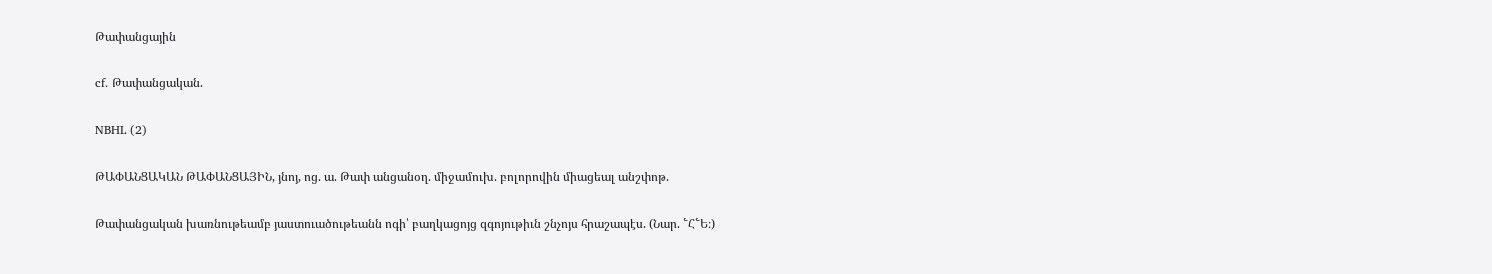Թափանցային

cf. Թափանցական.

NBHL (2)

ԹԱՓԱՆՑԱԿԱՆ ԹԱՓԱՆՑԱՅԻՆ, յնոյ, ոց. ա. Թափ անցանօղ. միջամուխ. բոլորովին միացեալ անշփոթ.

Թափանցական խառնութեամբ յաստուածութեանն ոգի՝ բաղկացոյց զգոյութիւն շնչոյս հրաշապէս. (Նար. ՟Հ՟Ե։)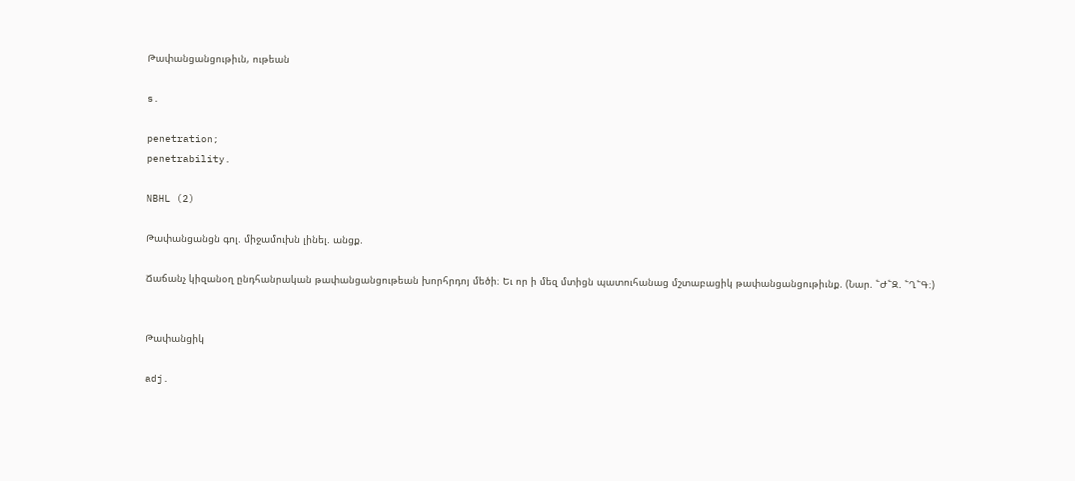Թափանցանցութիւն, ութեան

s.

penetration;
penetrability.

NBHL (2)

Թափանցանցն գոլ. միջամուխն լինել. անցք.

Ճաճանչ կիզանօղ ընդհանրական թափանցանցութեան խորհրդոյ մեծի։ Եւ որ ի մեզ մտիցն պատուհանաց մշտաբացիկ թափանցանցութիւնք. (Նար. ՟Ժ՟Զ. ՟Ղ՟Գ։)


Թափանցիկ

adj.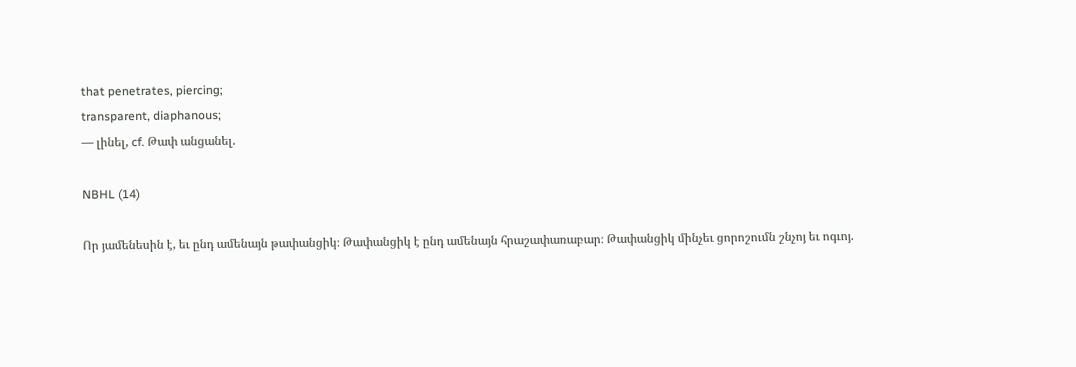that penetrates, piercing;
transparent, diaphanous;
— լինել, cf. Թափ անցանել.

NBHL (14)

Որ յամենեսին է, եւ ընդ ամենայն թափանցիկ։ Թափանցիկ է ընդ ամենայն հրաշափառաբար։ Թափանցիկ մինչեւ ցորոշումն շնչոյ եւ ոգւոյ.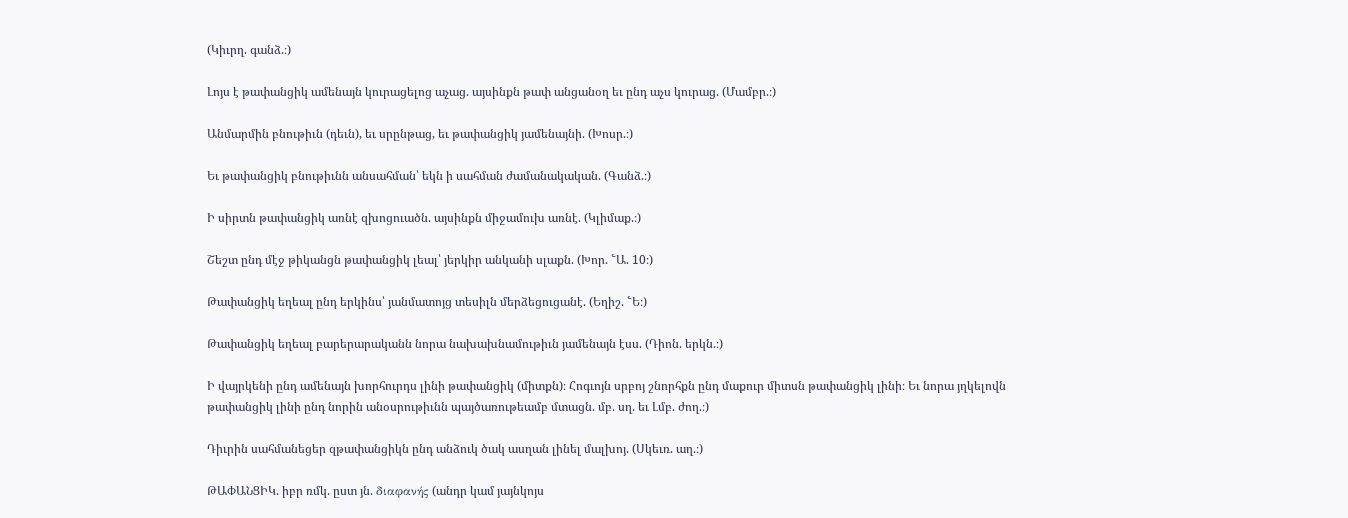(Կիւրղ. գանձ.։)

Լոյս է թափանցիկ ամենայն կուրացելոց աչաց. այսինքն թափ անցանօղ եւ ընդ աչս կուրաց. (Մամբր.։)

Անմարմին բնութիւն (դեւն), եւ սրընթաց, եւ թափանցիկ յամենայնի. (Խոսր.։)

Եւ թափանցիկ բնութիւնն անսահման՝ եկն ի սահման ժամանակական. (Գանձ.։)

Ի սիրտն թափանցիկ առնէ զխոցուածն. այսինքն միջամուխ առնէ. (Կլիմաք.։)

Շեշտ ընդ մէջ թիկանցն թափանցիկ լեալ՝ յերկիր անկանի սլաքն. (Խոր. ՟Ա. 10։)

Թափանցիկ եղեալ ընդ երկինս՝ յանմատոյց տեսիլն մերձեցուցանէ. (Եղիշ. ՟Ե։)

Թափանցիկ եղեալ բարերարականն նորա նախախնամութիւն յամենայն էսս. (Դիոն. երկն.։)

Ի վայրկենի ընդ ամենայն խորհուրդս լինի թափանցիկ (միտքն)։ Հոգւոյն սրբոյ շնորհքն ընդ մաքուր միտսն թափանցիկ լինի։ Եւ նորա յղկելովն թափանցիկ լինի ընդ նորին անօսրութիւնն պայծառութեամբ մտացն. մբ. սղ. եւ Լմբ. ժող.։)

Դիւրին սահմանեցեր զթափանցիկն ընդ անձուկ ծակ ասղան լինել մալխոյ. (Սկեւռ. աղ.։)

ԹԱՓԱՆՑԻԿ. իբր ռմկ. ըստ յն. διαφανής (անդր կամ յայնկոյս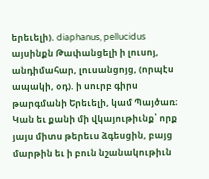երեւելի). diaphanus, pellucidus այսինքն Թափանցելի ի լուսոյ, անդիմահար, լուսանցոյց, (որպէս ապակի, օդ). ի սուրբ գիրս թարգմանի Երեւելի, կամ Պայծառ։ Կան եւ քանի մի վկայութիւնք՝ որք յայս միտս թերեւս ձգեսցին, բայց մարթին եւ ի բուն նշանակութիւն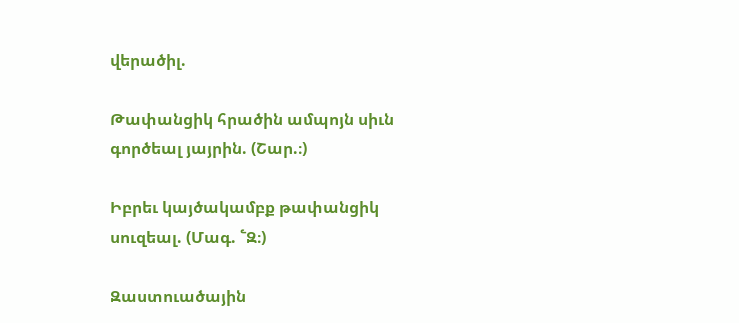վերածիլ.

Թափանցիկ հրածին ամպոյն սիւն գործեալ յայրին. (Շար.։)

Իբրեւ կայծակամբք թափանցիկ սուզեալ. (Մագ. ՟Զ։)

Զաստուածային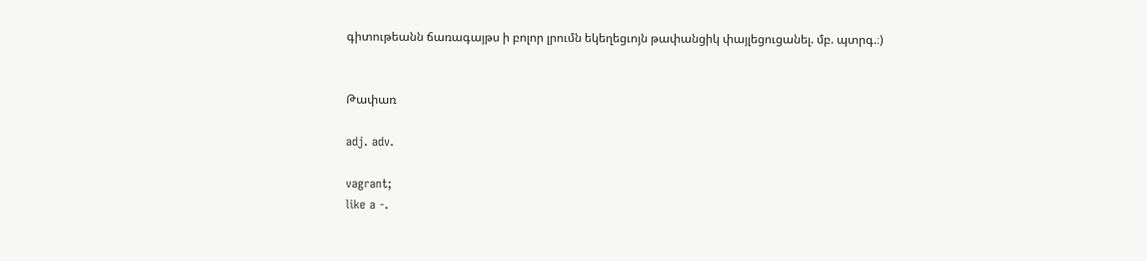գիտութեանն ճառագայթս ի բոլոր լրումն եկեղեցւոյն թափանցիկ փայլեցուցանել. մբ. պտրգ.։)


Թափառ

adj. adv.

vagrant;
like a -.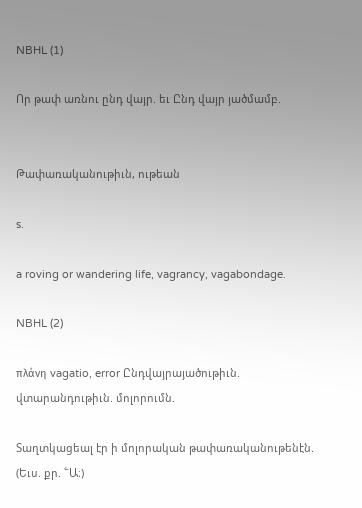NBHL (1)

Որ թափ առնու ընդ վայր. եւ Ընդ վայր յածմամբ.


Թափառականութիւն, ութեան

s.

a roving or wandering life, vagrancy, vagabondage.

NBHL (2)

πλάνη vagatio, error Ընդվայրայածութիւն. վտարանդութիւն. մոլորումն.

Տաղտկացեալ էր ի մոլորական թափառականութենէն. (Եւս. քր. ՟Ա։)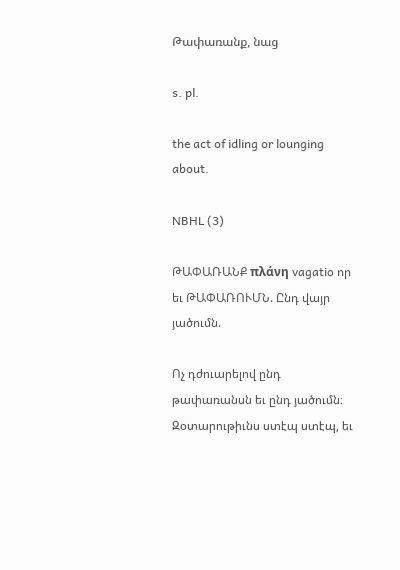Թափառանք, նաց

s. pl.

the act of idling or lounging about.

NBHL (3)

ԹԱՓԱՌԱՆՔ πλάνη vagatio որ եւ ԹԱՓԱՌՈՒՄՆ. Ընդ վայր յածումն.

Ոչ դժուարելով ընդ թափառանսն եւ ընդ յածումն։ Զօտարութիւնս ստէպ ստէպ, եւ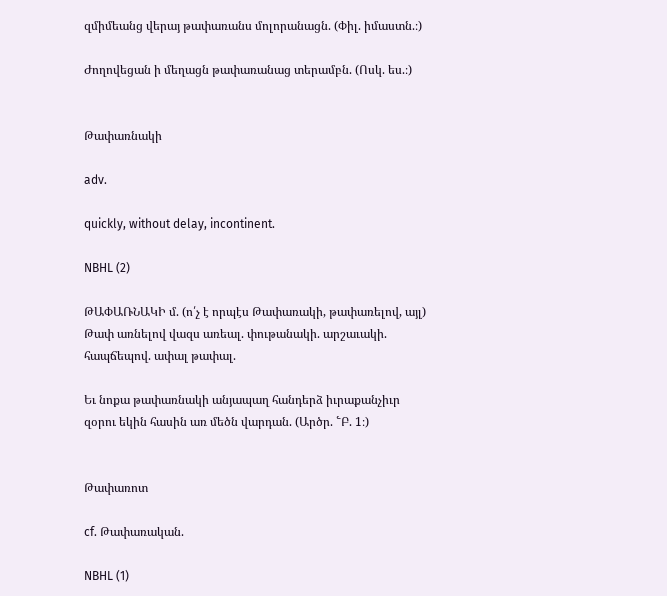զմիմեանց վերայ թափառանս մոլորանացն. (Փիլ. իմաստն.։)

Ժողովեցան ի մեղացն թափառանաց տերամբն. (Ոսկ. ես.։)


Թափառնակի

adv.

quickly, without delay, incontinent.

NBHL (2)

ԹԱՓԱՌՆԱԿԻ մ. (ո՛չ է որպէս Թափառակի, թափառելով, այլ) Թափ առնելով վազս առեալ. փութանակի. արշաւակի. հապճեպով. ափալ թափալ.

Եւ նոքա թափառնակի անյապաղ հանդերձ իւրաքանչիւր զօրու եկին հասին առ մեծն վարդան. (Արծր. ՟Բ. 1։)


Թափառոտ

cf. Թափառական.

NBHL (1)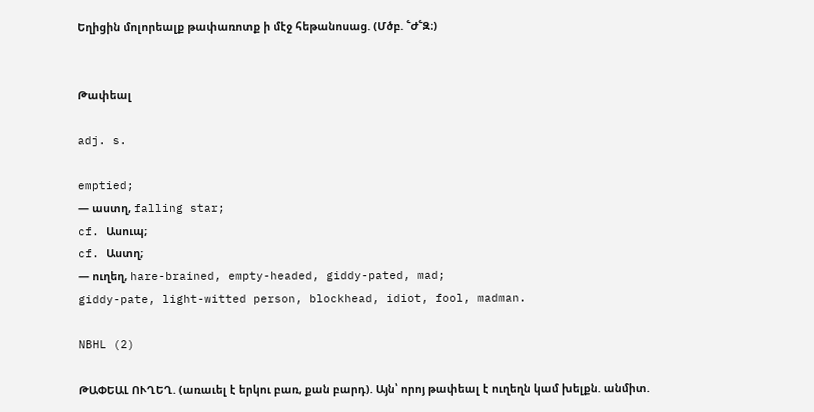Եղիցին մոլորեալք թափառոտք ի մէջ հեթանոսաց. (Մծբ. ՟Ժ՟Զ։)


Թափեալ

adj. s.

emptied;
— աստղ, falling star;
cf. Ասուպ;
cf. Աստղ;
— ուղեղ, hare-brained, empty-headed, giddy-pated, mad;
giddy-pate, light-witted person, blockhead, idiot, fool, madman.

NBHL (2)

ԹԱՓԵԱԼ ՈՒՂԵՂ. (առաւել է երկու բառ, քան բարդ). Այն՝ որոյ թափեալ է ուղեղն կամ խելքն. անմիտ.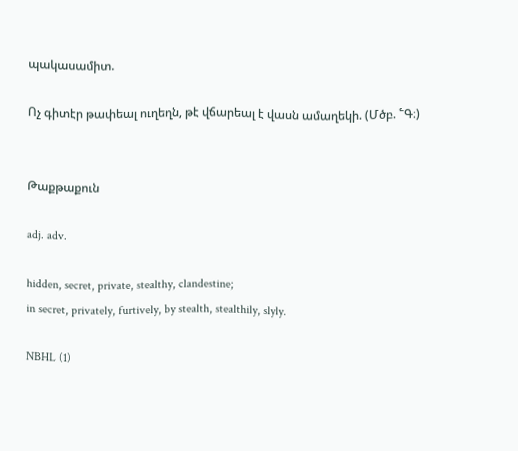պակասամիտ.

Ոչ գիտէր թափեալ ուղեղն, թէ վճարեալ է վասն ամաղեկի. (Մծբ. ՟Գ։)


Թաքթաքուն

adj. adv.

hidden, secret, private, stealthy, clandestine;
in secret, privately, furtively, by stealth, stealthily, slyly.

NBHL (1)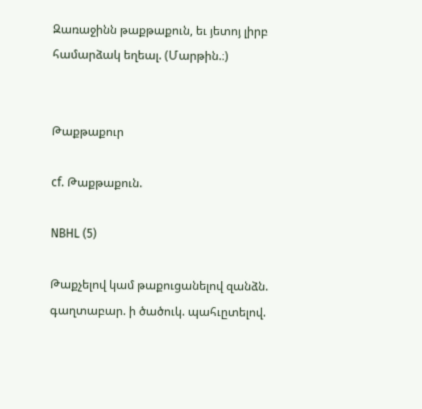Զառաջինն թաքթաքուն, եւ յետոյ լիրբ համարձակ եղեալ. (Մարթին.։)


Թաքթաքուր

cf. Թաքթաքուն.

NBHL (5)

Թաքչելով կամ թաքուցանելով զանձն. գաղտաբար. ի ծածուկ. պահւըտելով.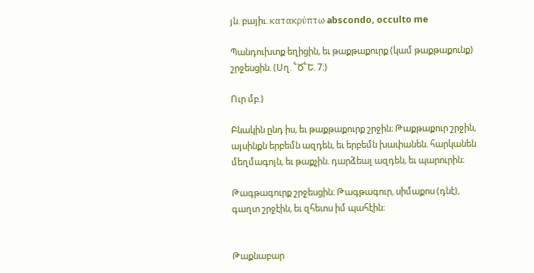յն. բայիւ. κατακρύπτω abscondo, occulto me

Պանդուխտք եղիցին, եւ թաքթաքուրք (կամ թաքթաքունք) շրջեսցին. (Սղ. ՟Ծ՟Ե. 7։)

Ուր մբ.)

Բնակին ընդ իս, եւ թաքթաքուրք շրջին։ Թաքթաքուր շրջին, այսինքն երբեմն ազդեն, եւ երբեմն խափանեն. հարկանեն մեղմագոյն, եւ թաքչին. դարձեալ ազդեն, եւ պարուրին։

Թագթագուրք շրջեսցին։ Թագթագուր, սիմաքոս (դնէ), գաղտ շրջէին, եւ զհետս իմ պահէին։


Թաքնաբար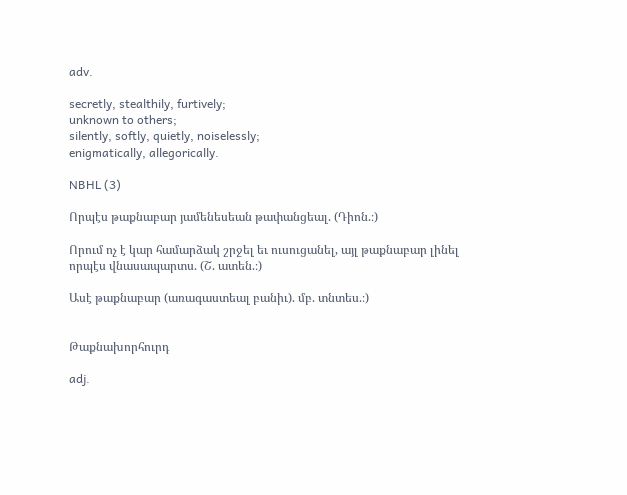adv.

secretly, stealthily, furtively;
unknown to others;
silently, softly, quietly, noiselessly;
enigmatically, allegorically.

NBHL (3)

Որպէս թաքնաբար յամենեսեան թափանցեալ. (Դիոն.։)

Որում ոչ է կար համարձակ շրջել եւ ուսուցանել, այլ թաքնաբար լինել որպէս վնասապարտս. (Շ. ատեն.։)

Ասէ թաքնաբար (առագաստեալ բանիւ). մբ. տնտես.։)


Թաքնախորհուրդ

adj.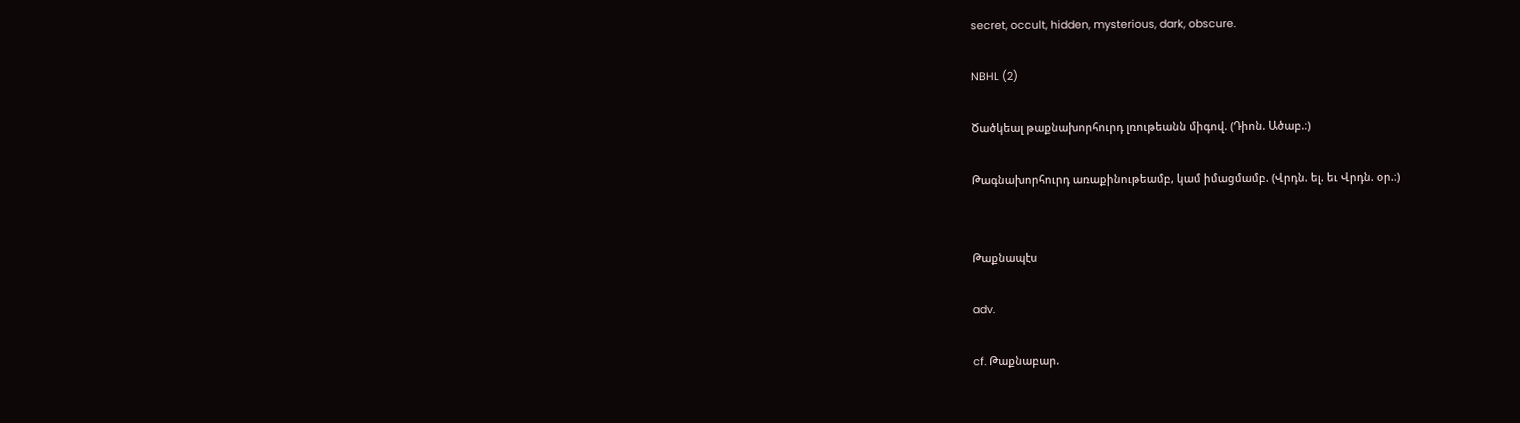secret, occult, hidden, mysterious, dark, obscure.

NBHL (2)

Ծածկեալ թաքնախորհուրդ լռութեանն միգով. (Դիոն. Ածաբ.։)

Թագնախորհուրդ առաքինութեամբ, կամ իմացմամբ. (Վրդն. ել. եւ Վրդն. օր.։)


Թաքնապէս

adv.

cf. Թաքնաբար.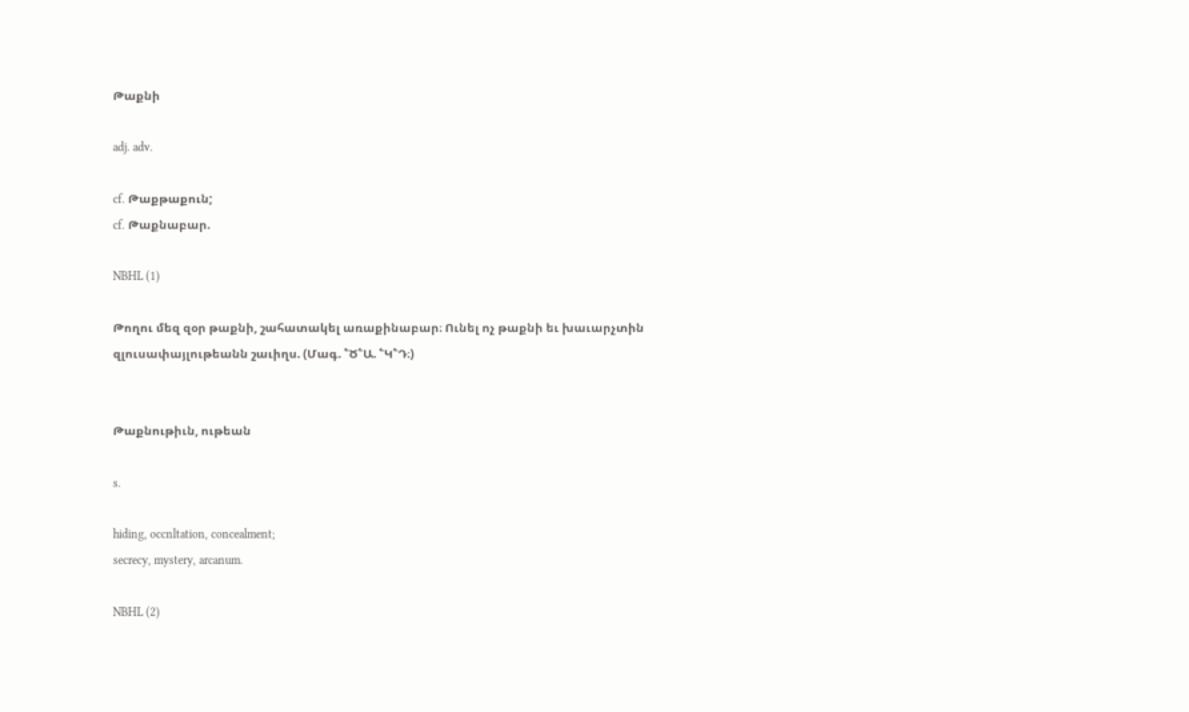Թաքնի

adj. adv.

cf. Թաքթաքուն;
cf. Թաքնաբար.

NBHL (1)

Թողու մեզ զօր թաքնի, շահատակել առաքինաբար։ Ունել ոչ թաքնի եւ խաւարչտին զլուսափայլութեանն շաւիղս. (Մագ. ՟Ծ՟Ա. ՟Կ՟Դ։)


Թաքնութիւն, ութեան

s.

hiding, occnltation, concealment;
secrecy, mystery, arcanum.

NBHL (2)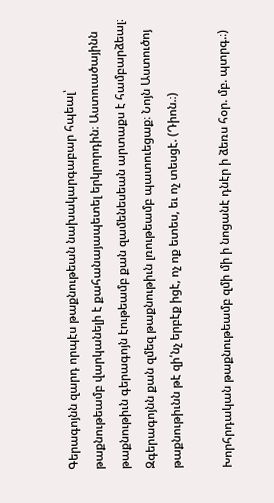Գերագոյնն զարդ որպէս թաքնութեան նախակարգաբար հպեալ՝ թաքնութեամբ վարկանելի է քահանայապետել երկրորդին։ Աստուածայինն թաքնութիւն գերագոյն էութեամբ քան զամենեսեան արտաքս է համբարձեալ։ Զգերագոյնն քան զմեզ թաքնութիւն լռութեամբ պատուեցաք։ Նոյն Աստուծոյ թաքնութիւնն թէ զի՛նչ երբէք իցէ, ոչ ոք ետես, եւ ոչ տեսցէ. (Դիոն.։)

Խորհրդական թաքնութեամբ զմի մի ի նոցանէ դնէր ի ձեռս հօր. մբ. պտրգ.։)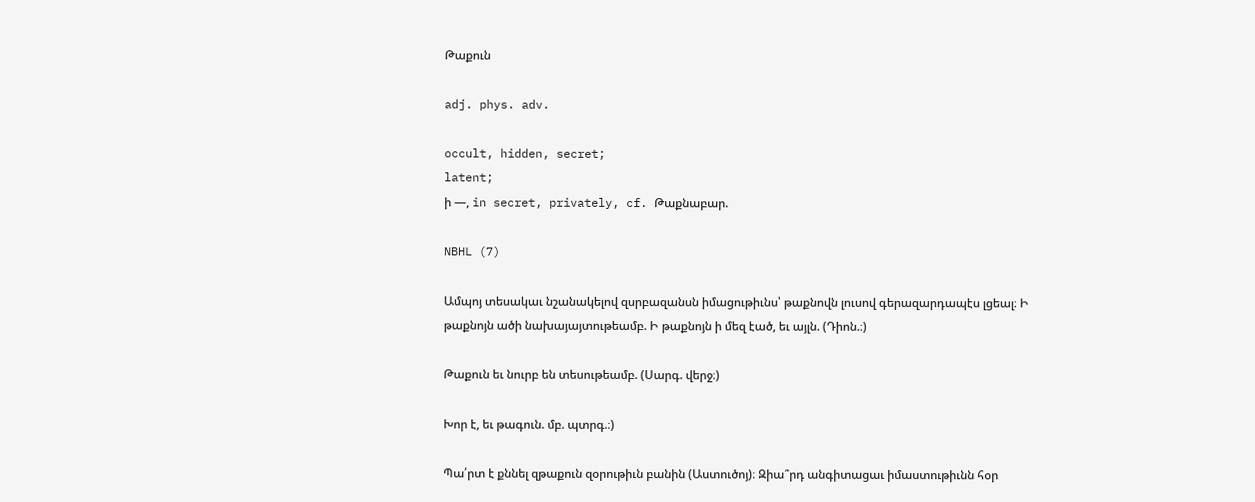Թաքուն

adj. phys. adv.

occult, hidden, secret;
latent;
ի —, in secret, privately, cf. Թաքնաբար.

NBHL (7)

Ամպոյ տեսակաւ նշանակելով զսրբազանսն իմացութիւնս՝ թաքնովն լուսով գերազարդապէս լցեալ։ Ի թաքնոյն ածի նախայայտութեամբ. Ի թաքնոյն ի մեզ էած, եւ այլն. (Դիոն.։)

Թաքուն եւ նուրբ են տեսութեամբ. (Սարգ. վերջ։)

Խոր է, եւ թագուն. մբ. պտրգ.։)

Պա՛րտ է քննել զթաքուն զօրութիւն բանին (Աստուծոյ)։ Զիա՞րդ անգիտացաւ իմաստութիւնն հօր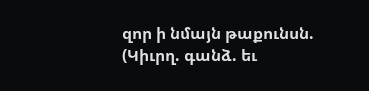զոր ի նմայն թաքունսն. (Կիւրղ. գանձ. եւ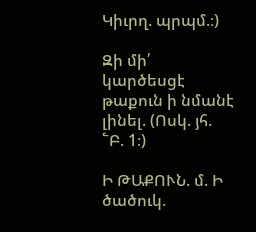Կիւրղ. պրպմ.։)

Զի մի՛ կարծեսցէ թաքուն ի նմանէ լինել. (Ոսկ. յհ. ՟Բ. 1։)

Ի ԹԱՔՈՒՆ. մ. Ի ծածուկ.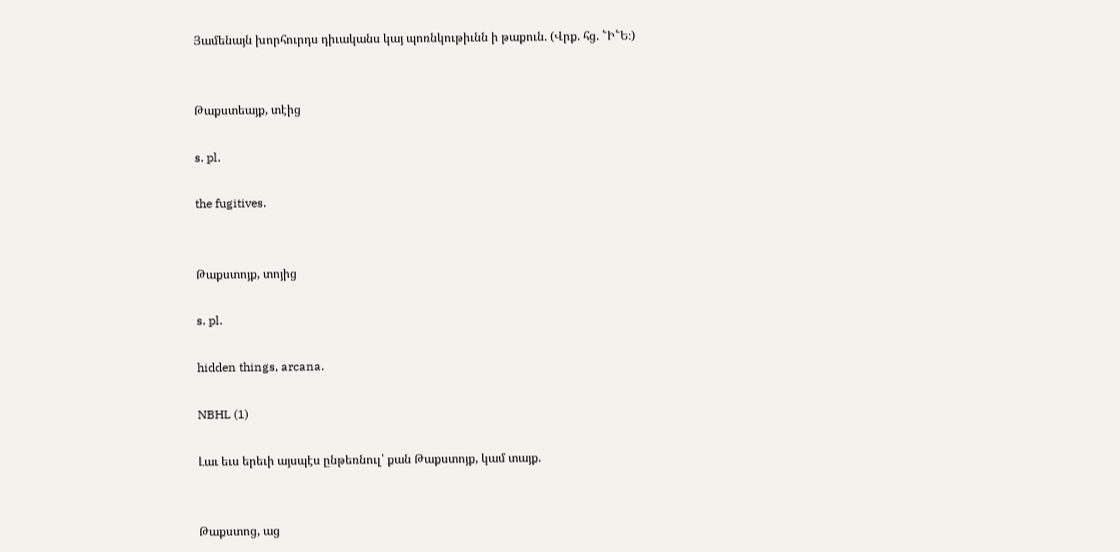Յամենայն խորհուրդս դիւականս կայ պոռնկութիւնն ի թաքուն. (Վրք. հց. ՟Ի՟Ե։)


Թաքստեայք, տէից

s. pl.

the fugitives.


Թաքստոյք, տոյից

s. pl.

hidden things, arcana.

NBHL (1)

Լաւ եւս երեւի այսպէս ընթեռնուլ՝ քան Թաքստոյք, կամ տայք.


Թաքստոց, աց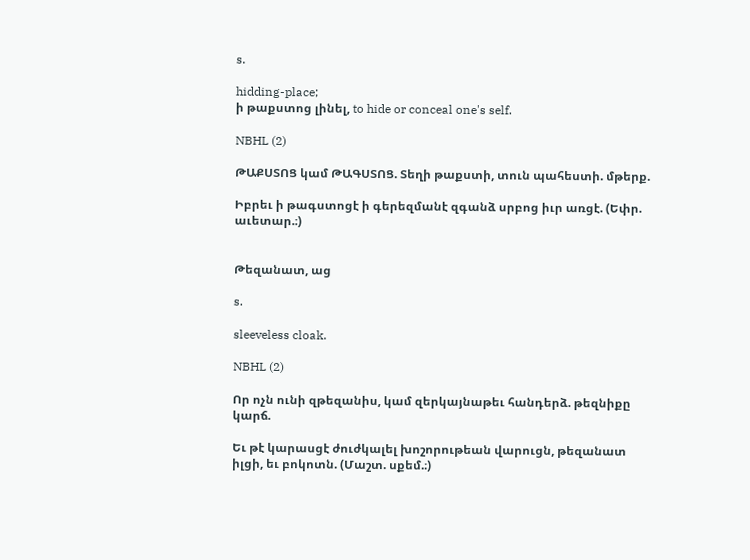s.

hidding-place;
ի թաքստոց լինել, to hide or conceal one's self.

NBHL (2)

ԹԱՔՍՏՈՑ կամ ԹԱԳՍՏՈՑ. Տեղի թաքստի, տուն պահեստի. մթերք.

Իբրեւ ի թագստոցէ ի գերեզմանէ զգանձ սրբոց իւր առցէ. (Եփր. աւետար.։)


Թեզանատ, աց

s.

sleeveless cloak.

NBHL (2)

Որ ոչն ունի զթեզանիս, կամ զերկայնաթեւ հանդերձ. թեզնիքը կարճ.

Եւ թէ կարասցէ ժուժկալել խոշորութեան վարուցն, թեզանատ իլցի, եւ բոկոտն. (Մաշտ. սքեմ.։)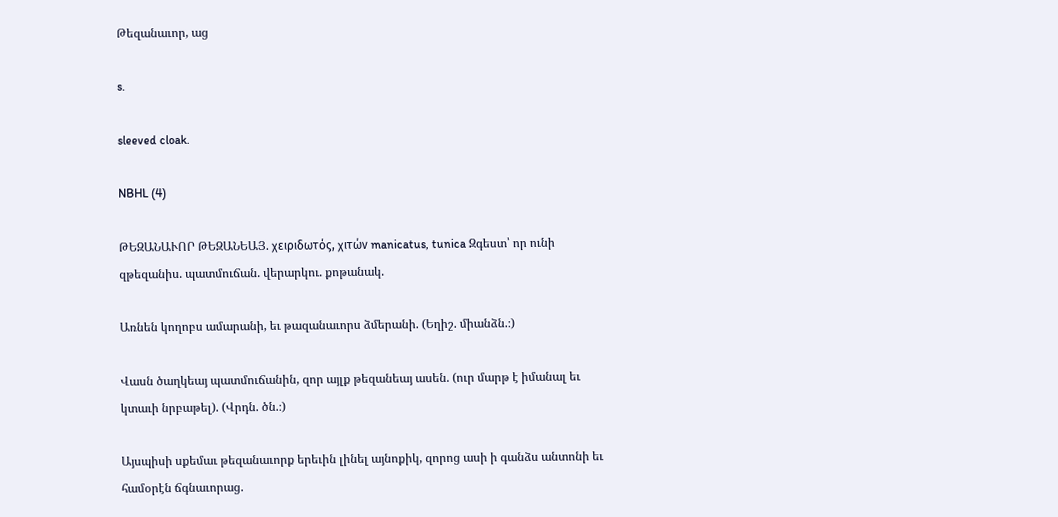Թեզանաւոր, աց

s.

sleeved cloak.

NBHL (4)

ԹԵԶԱՆԱՒՈՐ ԹԵԶԱՆԵԱՅ. χειριδωτός, χιτών manicatus, tunica Զգեստ՝ որ ունի զթեզանիս. պատմուճան. վերարկու. քոթանակ.

Առնեն կողոբս ամարանի, եւ թազանաւորս ձմերանի. (Եղիշ. միանձն.։)

Վասն ծաղկեայ պատմուճանին, զոր այլք թեզանեայ ասեն. (ուր մարթ է իմանալ եւ կտաւի նրբաթել). (Վրդն. ծն.։)

Այսպիսի սքեմաւ թեզանաւորք երեւին լինել այնոքիկ, զորոց ասի ի գանձս անտոնի եւ համօրէն ճգնաւորաց.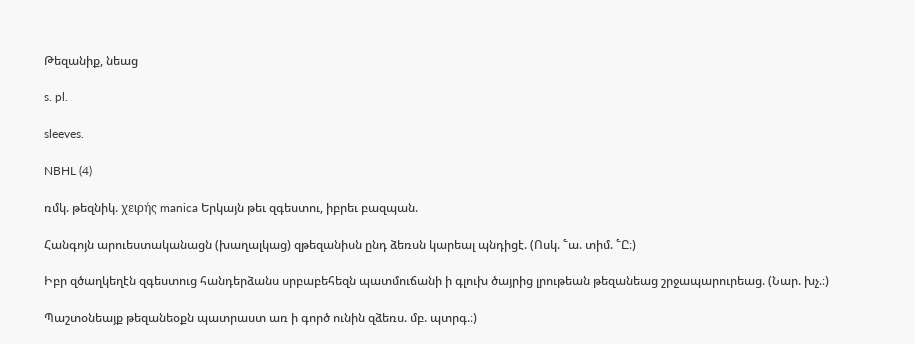Թեզանիք, նեաց

s. pl.

sleeves.

NBHL (4)

ռմկ. թեզնիկ. χειρής manica Երկայն թեւ զգեստու, իբրեւ բազպան.

Հանգոյն արուեստականացն (խաղալկաց) զթեզանիսն ընդ ձեռսն կարեալ պնդիցէ. (Ոսկ. ՟ա. տիմ. ՟Ը։)

Իբր զծաղկեղէն զգեստուց հանդերձանս սրբաբեհեզն պատմուճանի ի գլուխ ծայրից լրութեան թեզանեաց շրջապարուրեաց. (Նար. խչ.։)

Պաշտօնեայք թեզանեօքն պատրաստ առ ի գործ ունին զձեռս. մբ. պտրգ.։)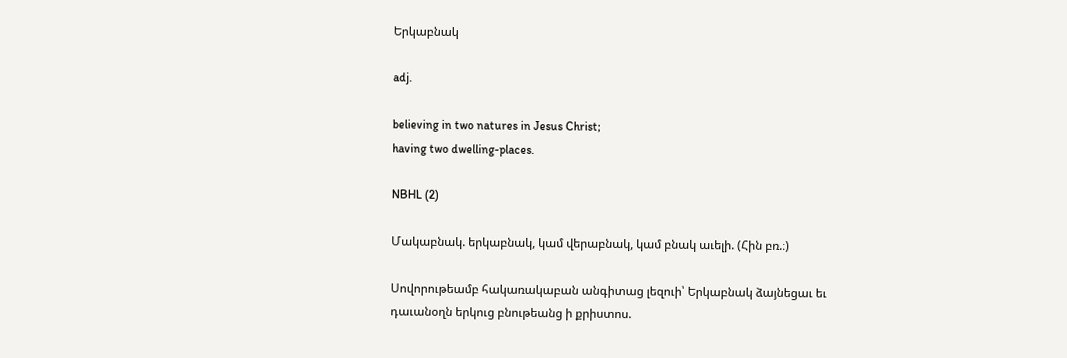Երկաբնակ

adj.

believing in two natures in Jesus Christ;
having two dwelling-places.

NBHL (2)

Մակաբնակ. երկաբնակ, կամ վերաբնակ, կամ բնակ աւելի. (Հին բռ.։)

Սովորութեամբ հակառակաբան անգիտաց լեզուի՝ Երկաբնակ ձայնեցաւ եւ դաւանօղն երկուց բնութեանց ի քրիստոս.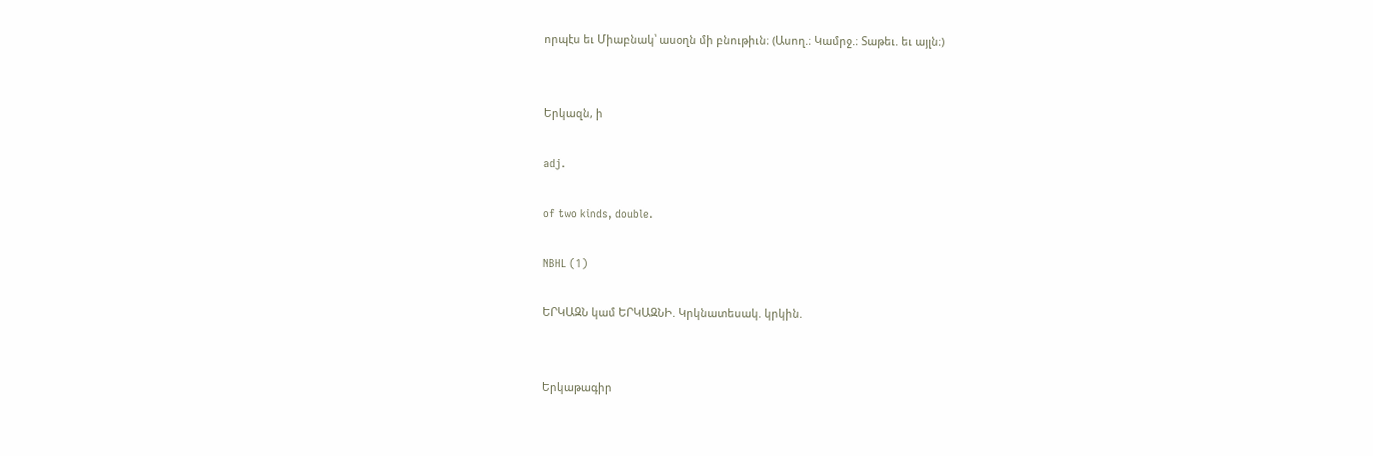որպէս եւ Միաբնակ՝ ասօղն մի բնութիւն։ (Ասող.։ Կամրջ.։ Տաթեւ. եւ այլն։)


Երկազն, ի

adj.

of two kinds, double.

NBHL (1)

ԵՐԿԱԶՆ կամ ԵՐԿԱԶՆԻ. Կրկնատեսակ. կրկին.


Երկաթագիր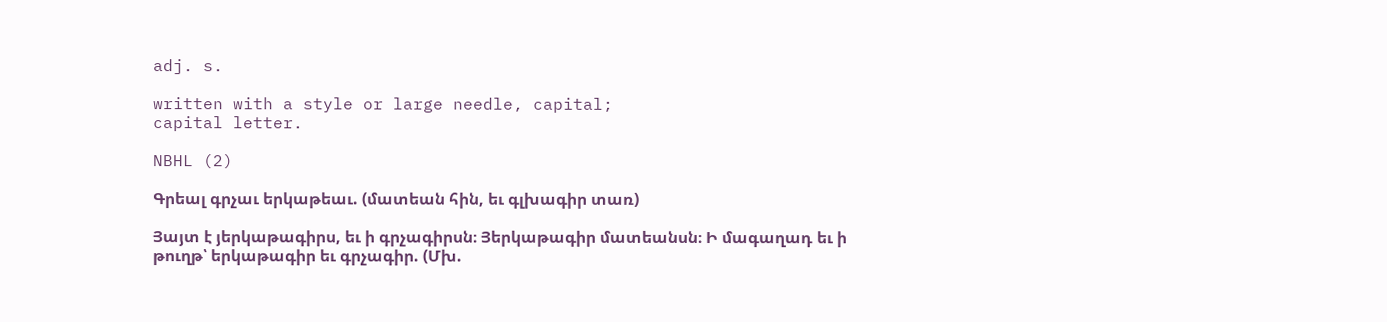adj. s.

written with a style or large needle, capital;
capital letter.

NBHL (2)

Գրեալ գրչաւ երկաթեաւ. (մատեան հին, եւ գլխագիր տառ)

Յայտ է յերկաթագիրս, եւ ի գրչագիրսն։ Յերկաթագիր մատեանսն։ Ի մագաղադ եւ ի թուղթ՝ երկաթագիր եւ գրչագիր. (Մխ.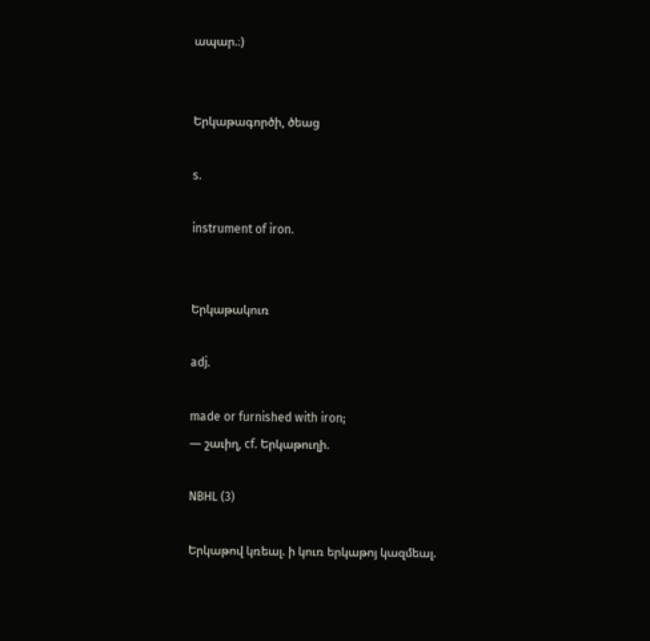ապար.։)


Երկաթագործի, ծեաց

s.

instrument of iron.


Երկաթակուռ

adj.

made or furnished with iron;
— շաւիղ, cf. Երկաթուղի.

NBHL (3)

Երկաթով կռեալ. ի կուռ երկաթոյ կազմեալ.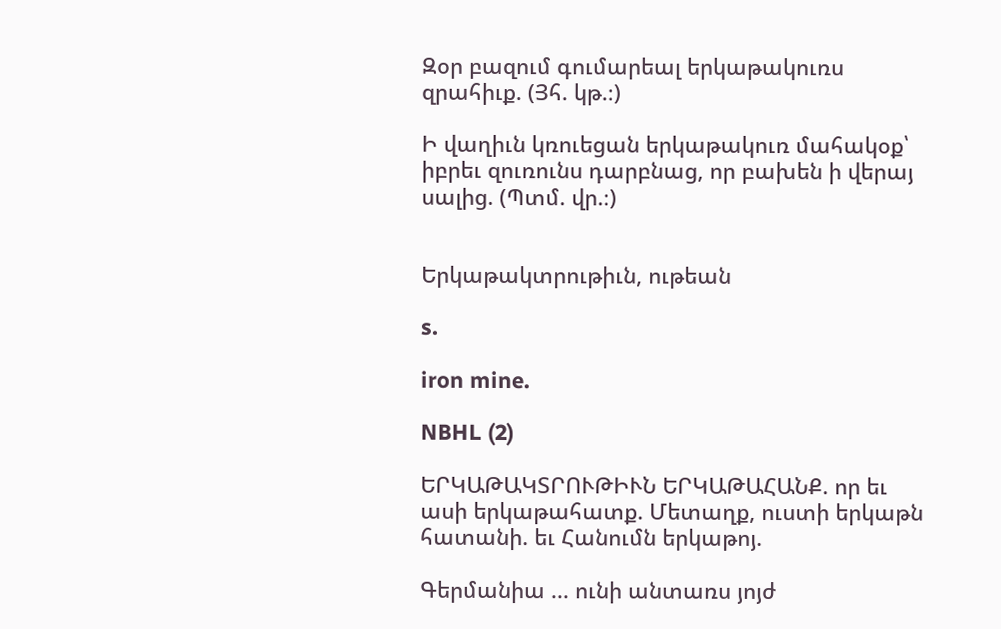Զօր բազում գումարեալ երկաթակուռս զրահիւք. (Յհ. կթ.։)

Ի վաղիւն կռուեցան երկաթակուռ մահակօք՝ իբրեւ զուռունս դարբնաց, որ բախեն ի վերայ սալից. (Պտմ. վր.։)


Երկաթակտրութիւն, ութեան

s.

iron mine.

NBHL (2)

ԵՐԿԱԹԱԿՏՐՈՒԹԻՒՆ ԵՐԿԱԹԱՀԱՆՔ. որ եւ ասի երկաթահատք. Մետաղք, ուստի երկաթն հատանի. եւ Հանումն երկաթոյ.

Գերմանիա ... ունի անտառս յոյժ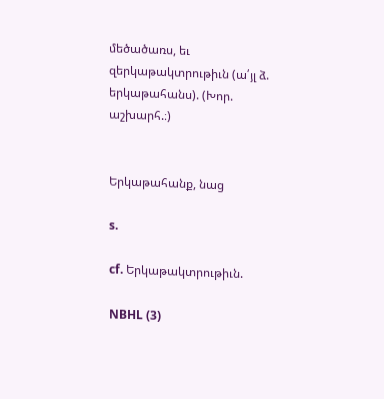մեծածառս, եւ զերկաթակտրութիւն (ա՛յլ ձ. երկաթահանս). (Խոր. աշխարհ.։)


Երկաթահանք, նաց

s.

cf. Երկաթակտրութիւն.

NBHL (3)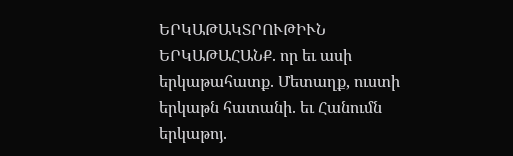ԵՐԿԱԹԱԿՏՐՈՒԹԻՒՆ ԵՐԿԱԹԱՀԱՆՔ. որ եւ ասի երկաթահատք. Մետաղք, ուստի երկաթն հատանի. եւ Հանումն երկաթոյ.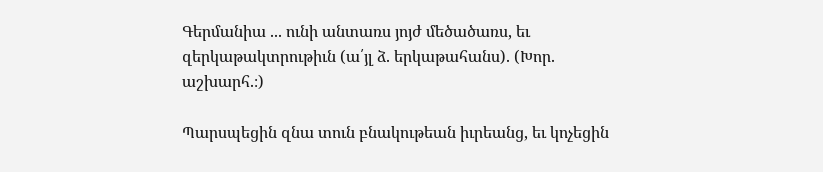Գերմանիա ... ունի անտառս յոյժ մեծածառս, եւ զերկաթակտրութիւն (ա՛յլ ձ. երկաթահանս). (Խոր. աշխարհ.։)

Պարսպեցին զնա տուն բնակութեան իւրեանց, եւ կոչեցին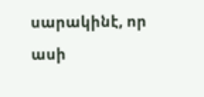սարակինէ, որ ասի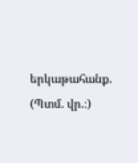երկաթահանք. (Պտմ. վր.։)